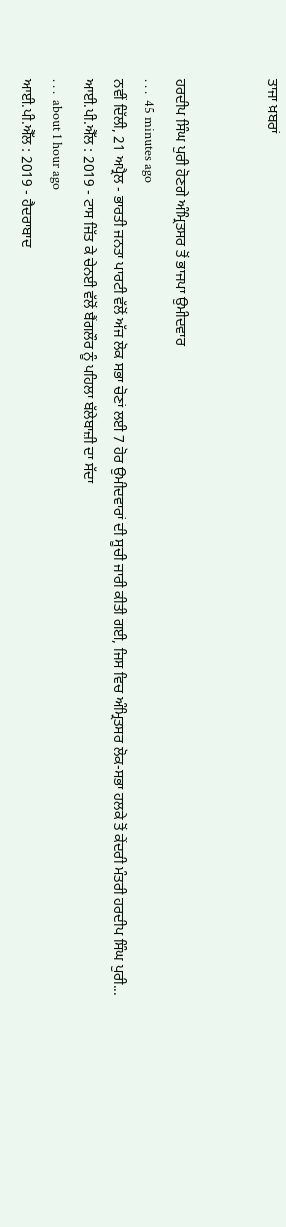ਤਾਜਾ ਖ਼ਬਰਾਂ


ਹਰਦੀਪ ਸਿੰਘ ਪੁਰੀ ਹੋਣਗੇ ਅੰਮ੍ਰਿਤਸਰ ਤੋਂ ਭਾਜਪਾ ਉਮੀਦਵਾਰ
. . .  45 minutes ago
ਨਵੀਂ ਦਿੱਲੀ, 21 ਅਪ੍ਰੈਲ - ਭਾਰਤੀ ਜਨਤਾ ਪਾਰਟੀ ਵੱਲੋਂ ਅੱਜ ਲੋਕ ਸਭਾ ਚੋਣਾਂ ਲਈ 7 ਹੋਰ ਉਮੀਦਵਾਰਾਂ ਦੀ ਸੂਚੀ ਜਾਰੀ ਕੀਤੀ ਗਈ, ਜਿਸ ਵਿਚ ਅੰਮ੍ਰਿਤਸਰ ਲੋਕ-ਸਭਾ ਹਲਕੇ ਤੋਂ ਕੇਂਦਰੀ ਮੰਤਰੀ ਹਰਦੀਪ ਸਿੰਘ ਪੁਰੀ...
ਆਈ.ਪੀ.ਐੱਲ : 2019 - ਟਾਸ ਜਿੱਤ ਕੇ ਚੇਨਈ ਵੱਲੋਂ ਬੈਂਗਲੌਰ ਨੂੰ ਪਹਿਲਾ ਬੱਲੇਬਾਜ਼ੀ ਦਾ ਸੱਦਾ
. . .  about 1 hour ago
ਆਈ.ਪੀ.ਐੱਲ : 2019 - ਹੈਦਰਾਬਾਦ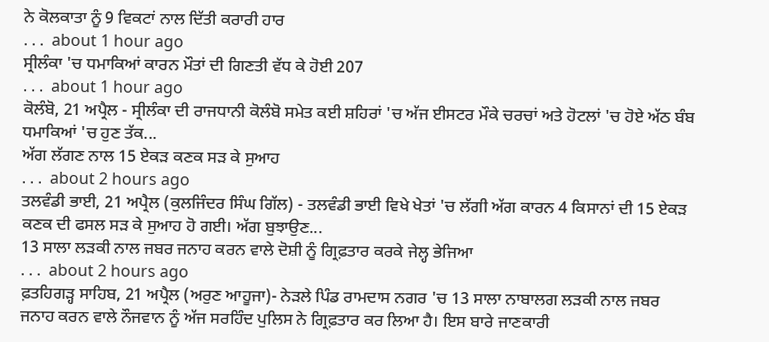ਨੇ ਕੋਲਕਾਤਾ ਨੂੰ 9 ਵਿਕਟਾਂ ਨਾਲ ਦਿੱਤੀ ਕਰਾਰੀ ਹਾਰ
. . .  about 1 hour ago
ਸ੍ਰੀਲੰਕਾ 'ਚ ਧਮਾਕਿਆਂ ਕਾਰਨ ਮੌਤਾਂ ਦੀ ਗਿਣਤੀ ਵੱਧ ਕੇ ਹੋਈ 207
. . .  about 1 hour ago
ਕੋਲੰਬੋ, 21 ਅਪ੍ਰੈਲ - ਸ੍ਰੀਲੰਕਾ ਦੀ ਰਾਜਧਾਨੀ ਕੋਲੰਬੋ ਸਮੇਤ ਕਈ ਸ਼ਹਿਰਾਂ 'ਚ ਅੱਜ ਈਸਟਰ ਮੌਕੇ ਚਰਚਾਂ ਅਤੇ ਹੋਟਲਾਂ 'ਚ ਹੋਏ ਅੱਠ ਬੰਬ ਧਮਾਕਿਆਂ 'ਚ ਹੁਣ ਤੱਕ...
ਅੱਗ ਲੱਗਣ ਨਾਲ 15 ਏਕੜ ਕਣਕ ਸੜ ਕੇ ਸੁਆਹ
. . .  about 2 hours ago
ਤਲਵੰਡੀ ਭਾਈ, 21 ਅਪ੍ਰੈਲ (ਕੁਲਜਿੰਦਰ ਸਿੰਘ ਗਿੱਲ) - ਤਲਵੰਡੀ ਭਾਈ ਵਿਖੇ ਖੇਤਾਂ 'ਚ ਲੱਗੀ ਅੱਗ ਕਾਰਨ 4 ਕਿਸਾਨਾਂ ਦੀ 15 ਏਕੜ ਕਣਕ ਦੀ ਫਸਲ ਸੜ ਕੇ ਸੁਆਹ ਹੋ ਗਈ। ਅੱਗ ਬੁਝਾਉਣ...
13 ਸਾਲਾ ਲੜਕੀ ਨਾਲ ਜਬਰ ਜਨਾਹ ਕਰਨ ਵਾਲੇ ਦੋਸ਼ੀ ਨੂੰ ਗ੍ਰਿਫ਼ਤਾਰ ਕਰਕੇ ਜੇਲ੍ਹ ਭੇਜਿਆ
. . .  about 2 hours ago
ਫ਼ਤਹਿਗੜ੍ਹ ਸਾਹਿਬ, 21 ਅਪ੍ਰੈਲ (ਅਰੁਣ ਆਹੂਜਾ)- ਨੇੜਲੇ ਪਿੰਡ ਰਾਮਦਾਸ ਨਗਰ 'ਚ 13 ਸਾਲਾ ਨਾਬਾਲਗ ਲੜਕੀ ਨਾਲ ਜਬਰ ਜਨਾਹ ਕਰਨ ਵਾਲੇ ਨੌਜਵਾਨ ਨੂੰ ਅੱਜ ਸਰਹਿੰਦ ਪੁਲਿਸ ਨੇ ਗ੍ਰਿਫ਼ਤਾਰ ਕਰ ਲਿਆ ਹੈ। ਇਸ ਬਾਰੇ ਜਾਣਕਾਰੀ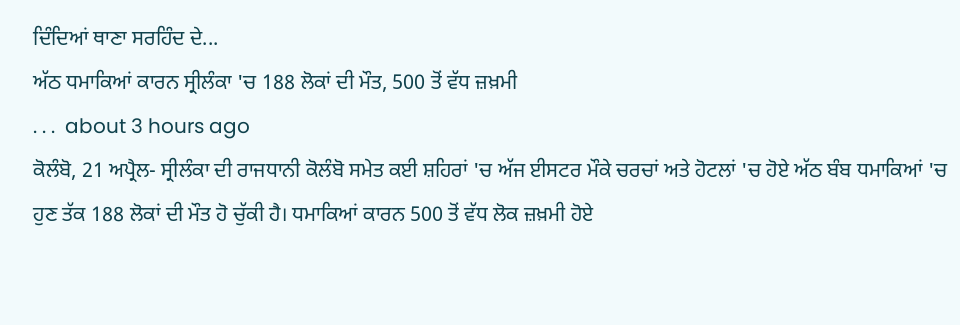ਦਿੰਦਿਆਂ ਥਾਣਾ ਸਰਹਿੰਦ ਦੇ...
ਅੱਠ ਧਮਾਕਿਆਂ ਕਾਰਨ ਸ੍ਰੀਲੰਕਾ 'ਚ 188 ਲੋਕਾਂ ਦੀ ਮੌਤ, 500 ਤੋਂ ਵੱਧ ਜ਼ਖ਼ਮੀ
. . .  about 3 hours ago
ਕੋਲੰਬੋ, 21 ਅਪ੍ਰੈਲ- ਸ੍ਰੀਲੰਕਾ ਦੀ ਰਾਜਧਾਨੀ ਕੋਲੰਬੋ ਸਮੇਤ ਕਈ ਸ਼ਹਿਰਾਂ 'ਚ ਅੱਜ ਈਸਟਰ ਮੌਕੇ ਚਰਚਾਂ ਅਤੇ ਹੋਟਲਾਂ 'ਚ ਹੋਏ ਅੱਠ ਬੰਬ ਧਮਾਕਿਆਂ 'ਚ ਹੁਣ ਤੱਕ 188 ਲੋਕਾਂ ਦੀ ਮੌਤ ਹੋ ਚੁੱਕੀ ਹੈ। ਧਮਾਕਿਆਂ ਕਾਰਨ 500 ਤੋਂ ਵੱਧ ਲੋਕ ਜ਼ਖ਼ਮੀ ਹੋਏ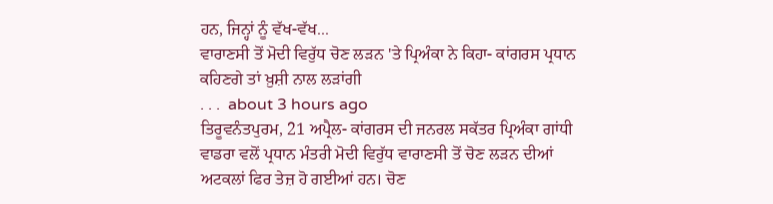ਹਨ, ਜਿਨ੍ਹਾਂ ਨੂੰ ਵੱਖ-ਵੱਖ...
ਵਾਰਾਣਸੀ ਤੋਂ ਮੋਦੀ ਵਿਰੁੱਧ ਚੋਣ ਲੜਨ 'ਤੇ ਪ੍ਰਿਅੰਕਾ ਨੇ ਕਿਹਾ- ਕਾਂਗਰਸ ਪ੍ਰਧਾਨ ਕਹਿਣਗੇ ਤਾਂ ਖ਼ੁਸ਼ੀ ਨਾਲ ਲੜਾਂਗੀ
. . .  about 3 hours ago
ਤਿਰੂਵਨੰਤਪੁਰਮ, 21 ਅਪ੍ਰੈਲ- ਕਾਂਗਰਸ ਦੀ ਜਨਰਲ ਸਕੱਤਰ ਪ੍ਰਿਅੰਕਾ ਗਾਂਧੀ ਵਾਡਰਾ ਵਲੋਂ ਪ੍ਰਧਾਨ ਮੰਤਰੀ ਮੋਦੀ ਵਿਰੁੱਧ ਵਾਰਾਣਸੀ ਤੋਂ ਚੋਣ ਲੜਨ ਦੀਆਂ ਅਟਕਲਾਂ ਫਿਰ ਤੇਜ਼ ਹੋ ਗਈਆਂ ਹਨ। ਚੋਣ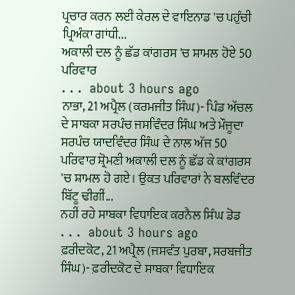ਪ੍ਰਚਾਰ ਕਰਨ ਲਈ ਕੇਰਲ ਦੇ ਵਾਇਨਾਡ 'ਚ ਪਹੁੰਚੀ ਪ੍ਰਿਅੰਕਾ ਗਾਂਧੀ...
ਅਕਾਲੀ ਦਲ ਨੂੰ ਛੱਡ ਕਾਂਗਰਸ 'ਚ ਸ਼ਾਮਲ ਹੋਏ 50 ਪਰਿਵਾਰ
. . .  about 3 hours ago
ਨਾਭਾ, 21 ਅਪ੍ਰੈਲ (ਕਰਮਜੀਤ ਸਿੰਘ)- ਪਿੰਡ ਅੱਚਲ ਦੇ ਸਾਬਕਾ ਸਰਪੰਚ ਜਸਵਿੰਦਰ ਸਿੰਘ ਅਤੇ ਮੌਜੂਦਾ ਸਰਪੰਚ ਯਾਦਵਿੰਦਰ ਸਿੰਘ ਦੇ ਨਾਲ ਅੱਜ 50 ਪਰਿਵਾਰ ਸ਼੍ਰੋਮਣੀ ਅਕਾਲੀ ਦਲ ਨੂੰ ਛੱਡ ਕੇ ਕਾਂਗਰਸ 'ਚ ਸ਼ਾਮਲ ਹੋ ਗਏ। ਉਕਤ ਪਰਿਵਾਰਾਂ ਨੇ ਬਲਵਿੰਦਰ ਬਿੱਟੂ ਢੀਗੀਂ...
ਨਹੀਂ ਰਹੇ ਸਾਬਕਾ ਵਿਧਾਇਕ ਕਰਨੈਲ ਸਿੰਘ ਡੋਡ
. . .  about 3 hours ago
ਫ਼ਰੀਦਕੋਟ, 21 ਅਪ੍ਰੈਲ (ਜਸਵੰਤ ਪੁਰਬਾ, ਸਰਬਜੀਤ ਸਿੰਘ)- ਫ਼ਰੀਦਕੋਟ ਦੇ ਸਾਬਕਾ ਵਿਧਾਇਕ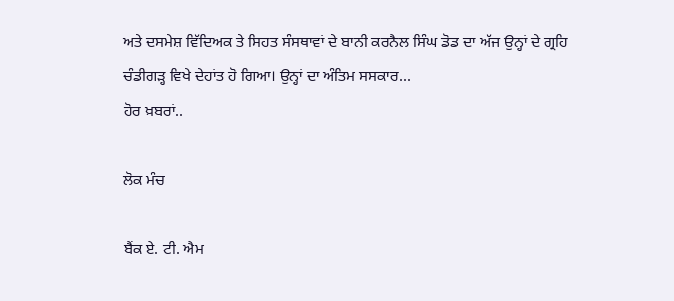ਅਤੇ ਦਸਮੇਸ਼ ਵਿੱਦਿਅਕ ਤੇ ਸਿਹਤ ਸੰਸਥਾਵਾਂ ਦੇ ਬਾਨੀ ਕਰਨੈਲ ਸਿੰਘ ਡੋਡ ਦਾ ਅੱਜ ਉਨ੍ਹਾਂ ਦੇ ਗ੍ਰਹਿ ਚੰਡੀਗੜ੍ਹ ਵਿਖੇ ਦੇਹਾਂਤ ਹੋ ਗਿਆ। ਉਨ੍ਹਾਂ ਦਾ ਅੰਤਿਮ ਸਸਕਾਰ...
ਹੋਰ ਖ਼ਬਰਾਂ..

ਲੋਕ ਮੰਚ

ਬੈਂਕ ਏ. ਟੀ. ਐਮ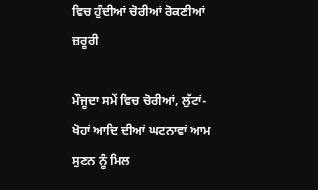ਵਿਚ ਹੁੰਦੀਆਂ ਚੋਰੀਆਂ ਰੋਕਣੀਆਂ ਜ਼ਰੂਰੀ

ਮੌਜੂਦਾ ਸਮੇਂ ਵਿਚ ਚੋਰੀਆਂ, ਲੁੱਟਾਂ-ਖੋਹਾਂ ਆਦਿ ਦੀਆਂ ਘਟਨਾਵਾਂ ਆਮ ਸੁਣਨ ਨੂੰ ਮਿਲ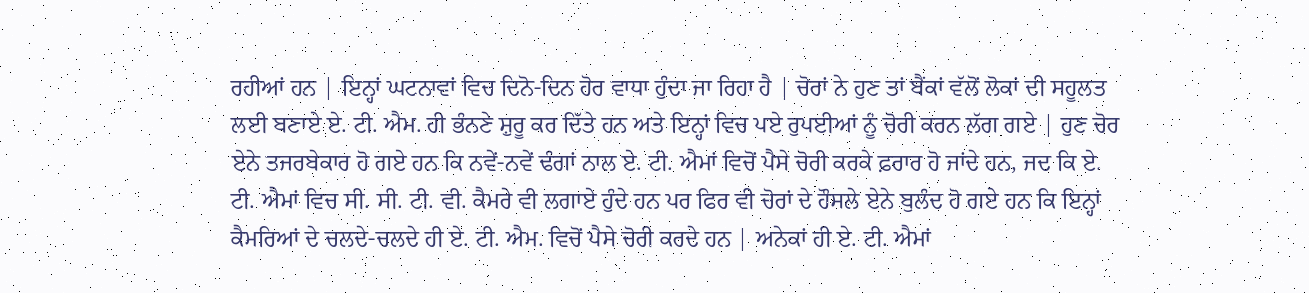ਰਹੀਆਂ ਹਨ | ਇਨ੍ਹਾਂ ਘਟਨਾਵਾਂ ਵਿਚ ਦਿਨੋ-ਦਿਨ ਹੋਰ ਵਾਧਾ ਹੁੰਦਾ ਜਾ ਰਿਹਾ ਹੈ | ਚੋਰਾਂ ਨੇ ਹੁਣ ਤਾਂ ਬੈਂਕਾਂ ਵੱਲੋਂ ਲੋਕਾਂ ਦੀ ਸਹੂਲਤ ਲਈ ਬਣਾਏ ਏ. ਟੀ. ਐਮ. ਹੀ ਭੰਨਣੇ ਸ਼ੁਰੂ ਕਰ ਦਿੱਤੇ ਹਨ ਅਤੇ ਇਨ੍ਹਾਂ ਵਿਚ ਪਏ ਰੁਪਈਆਂ ਨੂੰ ਚੋਰੀ ਕਰਨ ਲੱਗ ਗਏ | ਹੁਣ ਚੋਰ ਏਨੇ ਤਜਰਬੇਕਾਰ ਹੋ ਗਏ ਹਨ ਕਿ ਨਵੇਂ-ਨਵੇਂ ਢੰਗਾਂ ਨਾਲ ਏ. ਟੀ. ਐਮਾਂ ਵਿਚੋਂ ਪੈਸੇ ਚੋਰੀ ਕਰਕੇ ਫ਼ਰਾਰ ਹੋ ਜਾਂਦੇ ਹਨ, ਜਦ ਕਿ ਏ. ਟੀ. ਐਮਾਂ ਵਿਚ ਸੀ. ਸੀ. ਟੀ. ਵੀ. ਕੈਮਰੇ ਵੀ ਲਗਾਏ ਹੁੰਦੇ ਹਨ ਪਰ ਫਿਰ ਵੀ ਚੋਰਾਂ ਦੇ ਹੌਸਲੇ ਏਨੇ ਬੁਲੰਦ ਹੋ ਗਏ ਹਨ ਕਿ ਇਨ੍ਹਾਂ ਕੈਮਰਿਆਂ ਦੇ ਚਲਦੇ-ਚਲਦੇ ਹੀ ਏ. ਟੀ. ਐਮ. ਵਿਚੋਂ ਪੈਸੇ ਚੋਰੀ ਕਰਦੇ ਹਨ | ਅਨੇਕਾਂ ਹੀ ਏ. ਟੀ. ਐਮਾਂ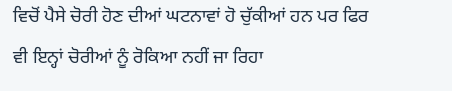ਵਿਚੋਂ ਪੈਸੇ ਚੋਰੀ ਹੋਣ ਦੀਆਂ ਘਟਨਾਵਾਂ ਹੋ ਚੁੱਕੀਆਂ ਹਨ ਪਰ ਫਿਰ ਵੀ ਇਨ੍ਹਾਂ ਚੋਰੀਆਂ ਨੂੰ ਰੋਕਿਆ ਨਹੀਂ ਜਾ ਰਿਹਾ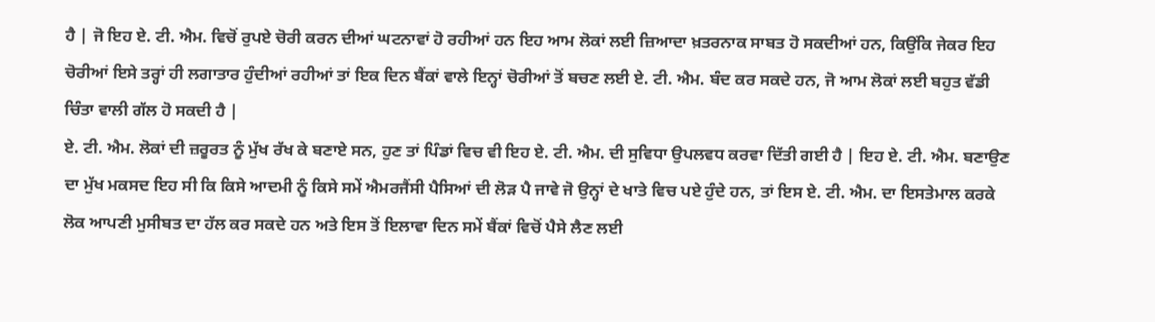ਹੈ | ਜੋ ਇਹ ਏ. ਟੀ. ਐਮ. ਵਿਚੋਂ ਰੁਪਏ ਚੋਰੀ ਕਰਨ ਦੀਆਂ ਘਟਨਾਵਾਂ ਹੋ ਰਹੀਆਂ ਹਨ ਇਹ ਆਮ ਲੋਕਾਂ ਲਈ ਜ਼ਿਆਦਾ ਖ਼ਤਰਨਾਕ ਸਾਬਤ ਹੋ ਸਕਦੀਆਂ ਹਨ, ਕਿਉਂਕਿ ਜੇਕਰ ਇਹ ਚੋਰੀਆਂ ਇਸੇ ਤਰ੍ਹਾਂ ਹੀ ਲਗਾਤਾਰ ਹੁੰਦੀਆਂ ਰਹੀਆਂ ਤਾਂ ਇਕ ਦਿਨ ਬੈਂਕਾਂ ਵਾਲੇ ਇਨ੍ਹਾਂ ਚੋਰੀਆਂ ਤੋਂ ਬਚਣ ਲਈ ਏ. ਟੀ. ਐਮ. ਬੰਦ ਕਰ ਸਕਦੇ ਹਨ, ਜੋ ਆਮ ਲੋਕਾਂ ਲਈ ਬਹੁਤ ਵੱਡੀ ਚਿੰਤਾ ਵਾਲੀ ਗੱਲ ਹੋ ਸਕਦੀ ਹੈ |
ਏ. ਟੀ. ਐਮ. ਲੋਕਾਂ ਦੀ ਜ਼ਰੂਰਤ ਨੂੰ ਮੁੱਖ ਰੱਖ ਕੇ ਬਣਾਏ ਸਨ, ਹੁਣ ਤਾਂ ਪਿੰਡਾਂ ਵਿਚ ਵੀ ਇਹ ਏ. ਟੀ. ਐਮ. ਦੀ ਸੁਵਿਧਾ ਉਪਲਵਧ ਕਰਵਾ ਦਿੱਤੀ ਗਈ ਹੈ | ਇਹ ਏ. ਟੀ. ਐਮ. ਬਣਾਉਣ ਦਾ ਮੁੱਖ ਮਕਸਦ ਇਹ ਸੀ ਕਿ ਕਿਸੇ ਆਦਮੀ ਨੂੰ ਕਿਸੇ ਸਮੇਂ ਐਮਰਜੈਂਸੀ ਪੈਸਿਆਂ ਦੀ ਲੋੜ ਪੈ ਜਾਵੇ ਜੋ ਉਨ੍ਹਾਂ ਦੇ ਖਾਤੇ ਵਿਚ ਪਏ ਹੁੰਦੇ ਹਨ, ਤਾਂ ਇਸ ਏ. ਟੀ. ਐਮ. ਦਾ ਇਸਤੇਮਾਲ ਕਰਕੇ ਲੋਕ ਆਪਣੀ ਮੁਸੀਬਤ ਦਾ ਹੱਲ ਕਰ ਸਕਦੇ ਹਨ ਅਤੇ ਇਸ ਤੋਂ ਇਲਾਵਾ ਦਿਨ ਸਮੇਂ ਬੈਂਕਾਂ ਵਿਚੋਂ ਪੈਸੇ ਲੈਣ ਲਈ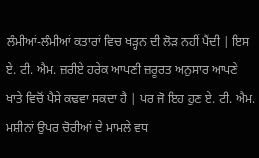ਲੰਮੀਆਂ-ਲੰਮੀਆਂ ਕਤਾਰਾਂ ਵਿਚ ਖੜ੍ਹਨ ਦੀ ਲੋੜ ਨਹੀਂ ਪੈਂਦੀ | ਇਸ ਏ. ਟੀ. ਐਮ. ਜ਼ਰੀਏ ਹਰੇਕ ਆਪਣੀ ਜ਼ਰੂਰਤ ਅਨੁਸਾਰ ਆਪਣੇ ਖਾਤੇ ਵਿਚੋਂ ਪੈਸੇ ਕਢਵਾ ਸਕਦਾ ਹੈ | ਪਰ ਜੋ ਇਹ ਹੁਣ ਏ. ਟੀ. ਐਮ. ਮਸ਼ੀਨਾਂ ਉਪਰ ਚੋਰੀਆਂ ਦੇ ਮਾਮਲੇ ਵਧ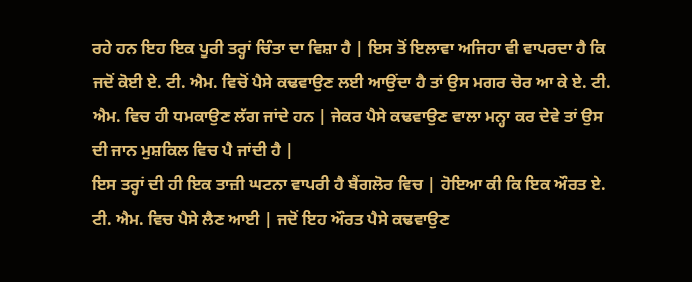ਰਹੇ ਹਨ ਇਹ ਇਕ ਪੂਰੀ ਤਰ੍ਹਾਂ ਚਿੰਤਾ ਦਾ ਵਿਸ਼ਾ ਹੈ | ਇਸ ਤੋਂ ਇਲਾਵਾ ਅਜਿਹਾ ਵੀ ਵਾਪਰਦਾ ਹੈ ਕਿ ਜਦੋਂ ਕੋਈ ਏ. ਟੀ. ਐਮ. ਵਿਚੋਂ ਪੈਸੇ ਕਢਵਾਉਣ ਲਈ ਆਉਂਦਾ ਹੈ ਤਾਂ ਉਸ ਮਗਰ ਚੋਰ ਆ ਕੇ ਏ. ਟੀ. ਐਮ. ਵਿਚ ਹੀ ਧਮਕਾਉਣ ਲੱਗ ਜਾਂਦੇ ਹਨ | ਜੇਕਰ ਪੈਸੇ ਕਢਵਾਉਣ ਵਾਲਾ ਮਨ੍ਹਾ ਕਰ ਦੇਵੇ ਤਾਂ ਉਸ ਦੀ ਜਾਨ ਮੁਸ਼ਕਿਲ ਵਿਚ ਪੈ ਜਾਂਦੀ ਹੈ |
ਇਸ ਤਰ੍ਹਾਂ ਦੀ ਹੀ ਇਕ ਤਾਜ਼ੀ ਘਟਨਾ ਵਾਪਰੀ ਹੈ ਬੈਂਗਲੋਰ ਵਿਚ | ਹੋਇਆ ਕੀ ਕਿ ਇਕ ਔਰਤ ਏ. ਟੀ. ਐਮ. ਵਿਚ ਪੈਸੇ ਲੈਣ ਆਈ | ਜਦੋਂ ਇਹ ਔਰਤ ਪੈਸੇ ਕਢਵਾਉਣ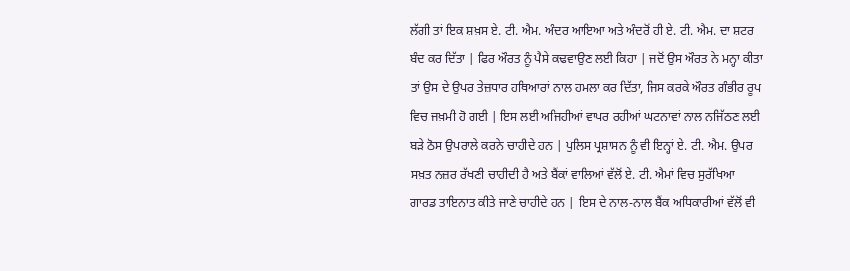ਲੱਗੀ ਤਾਂ ਇਕ ਸ਼ਖ਼ਸ ਏ. ਟੀ. ਐਮ. ਅੰਦਰ ਆਇਆ ਅਤੇ ਅੰਦਰੋਂ ਹੀ ਏ. ਟੀ. ਐਮ. ਦਾ ਸ਼ਟਰ ਬੰਦ ਕਰ ਦਿੱਤਾ | ਫਿਰ ਔਰਤ ਨੂੰ ਪੈਸੇ ਕਢਵਾਉਣ ਲਈ ਕਿਹਾ | ਜਦੋਂ ਉਸ ਔਰਤ ਨੇ ਮਨ੍ਹਾ ਕੀਤਾ ਤਾਂ ਉਸ ਦੇ ਉਪਰ ਤੇਜ਼ਧਾਰ ਹਥਿਆਰਾਂ ਨਾਲ ਹਮਲਾ ਕਰ ਦਿੱਤਾ, ਜਿਸ ਕਰਕੇ ਔਰਤ ਗੰਭੀਰ ਰੂਪ ਵਿਚ ਜਖ਼ਮੀ ਹੋ ਗਈ | ਇਸ ਲਈ ਅਜਿਹੀਆਂ ਵਾਪਰ ਰਹੀਆਂ ਘਟਨਾਵਾਂ ਨਾਲ ਨਜਿੱਠਣ ਲਈ ਬੜੇ ਠੋਸ ਉਪਰਾਲੇ ਕਰਨੇ ਚਾਹੀਦੇ ਹਨ | ਪੁਲਿਸ ਪ੍ਰਸ਼ਾਸਨ ਨੂੰ ਵੀ ਇਨ੍ਹਾਂ ਏ. ਟੀ. ਐਮ. ਉਪਰ ਸਖ਼ਤ ਨਜ਼ਰ ਰੱਖਣੀ ਚਾਹੀਦੀ ਹੈ ਅਤੇ ਬੈਂਕਾਂ ਵਾਲਿਆਂ ਵੱਲੋਂ ਏ. ਟੀ. ਐਮਾਂ ਵਿਚ ਸੁਰੱਖਿਆ ਗਾਰਡ ਤਾਇਨਾਤ ਕੀਤੇ ਜਾਣੇ ਚਾਹੀਦੇ ਹਨ | ਇਸ ਦੇ ਨਾਲ-ਨਾਲ ਬੈਂਕ ਅਧਿਕਾਰੀਆਂ ਵੱਲੋਂ ਵੀ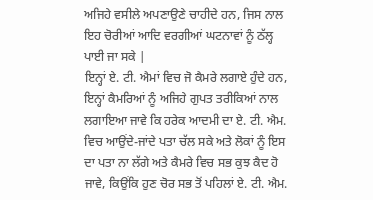ਅਜਿਹੇ ਵਸੀਲੇ ਅਪਣਾਉਣੇ ਚਾਹੀਦੇ ਹਨ, ਜਿਸ ਨਾਲ ਇਹ ਚੋਰੀਆਂ ਆਦਿ ਵਰਗੀਆਂ ਘਟਨਾਵਾਂ ਨੂੰ ਠੱਲ੍ਹ ਪਾਈ ਜਾ ਸਕੇ |
ਇਨ੍ਹਾਂ ਏ. ਟੀ. ਐਮਾਂ ਵਿਚ ਜੋ ਕੈਮਰੇ ਲਗਾਏ ਹੁੰਦੇ ਹਨ, ਇਨ੍ਹਾਂ ਕੈਮਰਿਆਂ ਨੂੰ ਅਜਿਹੇ ਗੁਪਤ ਤਰੀਕਿਆਂ ਨਾਲ ਲਗਾਇਆ ਜਾਵੇ ਕਿ ਹਰੇਕ ਆਦਮੀ ਦਾ ਏ. ਟੀ. ਐਮ. ਵਿਚ ਆਉਂਦੇ-ਜਾਂਦੇ ਪਤਾ ਚੱਲ ਸਕੇ ਅਤੇ ਲੋਕਾਂ ਨੂੰ ਇਸ ਦਾ ਪਤਾ ਨਾ ਲੱਗੇ ਅਤੇ ਕੈਮਰੇ ਵਿਚ ਸਭ ਕੁਝ ਕੈਦ ਹੋ ਜਾਵੇ, ਕਿਉਂਕਿ ਹੁਣ ਚੋਰ ਸਭ ਤੋਂ ਪਹਿਲਾਂ ਏ. ਟੀ. ਐਮ.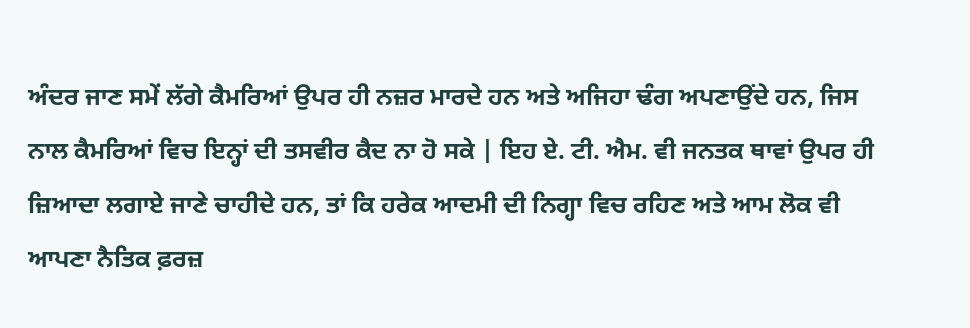ਅੰਦਰ ਜਾਣ ਸਮੇਂ ਲੱਗੇ ਕੈਮਰਿਆਂ ਉਪਰ ਹੀ ਨਜ਼ਰ ਮਾਰਦੇ ਹਨ ਅਤੇ ਅਜਿਹਾ ਢੰਗ ਅਪਣਾਉਂਦੇ ਹਨ, ਜਿਸ ਨਾਲ ਕੈਮਰਿਆਂ ਵਿਚ ਇਨ੍ਹਾਂ ਦੀ ਤਸਵੀਰ ਕੈਦ ਨਾ ਹੋ ਸਕੇ | ਇਹ ਏ. ਟੀ. ਐਮ. ਵੀ ਜਨਤਕ ਥਾਵਾਂ ਉਪਰ ਹੀ ਜ਼ਿਆਦਾ ਲਗਾਏ ਜਾਣੇ ਚਾਹੀਦੇ ਹਨ, ਤਾਂ ਕਿ ਹਰੇਕ ਆਦਮੀ ਦੀ ਨਿਗ੍ਹਾ ਵਿਚ ਰਹਿਣ ਅਤੇ ਆਮ ਲੋਕ ਵੀ ਆਪਣਾ ਨੈਤਿਕ ਫ਼ਰਜ਼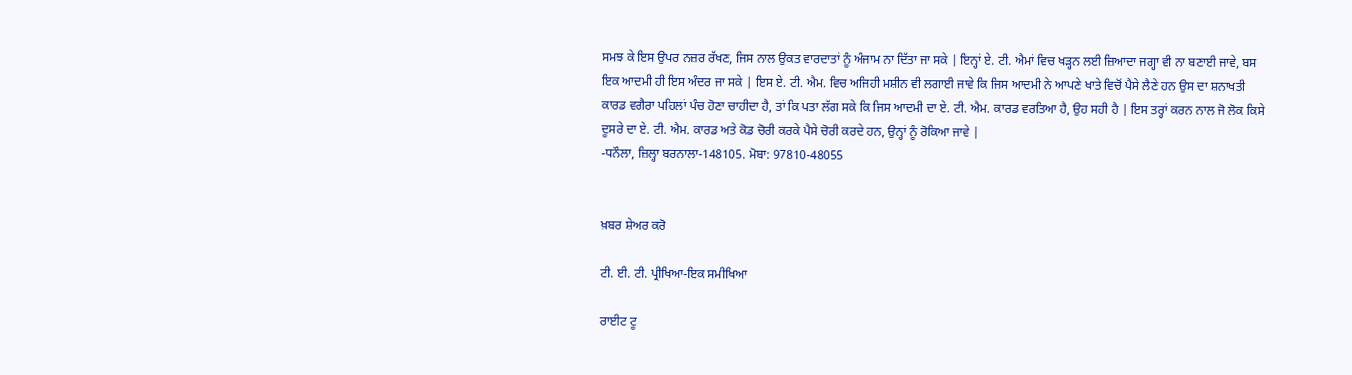ਸਮਝ ਕੇ ਇਸ ਉਪਰ ਨਜ਼ਰ ਰੱਖਣ, ਜਿਸ ਨਾਲ ਉਕਤ ਵਾਰਦਾਤਾਂ ਨੂੰ ਅੰਜਾਮ ਨਾ ਦਿੱਤਾ ਜਾ ਸਕੇ | ਇਨ੍ਹਾਂ ਏ. ਟੀ. ਐਮਾਂ ਵਿਚ ਖੜ੍ਹਨ ਲਈ ਜ਼ਿਆਦਾ ਜਗ੍ਹਾ ਵੀ ਨਾ ਬਣਾਈ ਜਾਵੇ, ਬਸ ਇਕ ਆਦਮੀ ਹੀ ਇਸ ਅੰਦਰ ਜਾ ਸਕੇ | ਇਸ ਏ. ਟੀ. ਐਮ. ਵਿਚ ਅਜਿਹੀ ਮਸ਼ੀਨ ਵੀ ਲਗਾਈ ਜਾਵੇ ਕਿ ਜਿਸ ਆਦਮੀ ਨੇ ਆਪਣੇ ਖਾਤੇ ਵਿਚੋਂ ਪੈਸੇ ਲੈਣੇ ਹਨ ਉਸ ਦਾ ਸ਼ਨਾਖਤੀ ਕਾਰਡ ਵਗੈਰਾ ਪਹਿਲਾਂ ਪੰਚ ਹੋਣਾ ਚਾਹੀਦਾ ਹੈ, ਤਾਂ ਕਿ ਪਤਾ ਲੱਗ ਸਕੇ ਕਿ ਜਿਸ ਆਦਮੀ ਦਾ ਏ. ਟੀ. ਐਮ. ਕਾਰਡ ਵਰਤਿਆ ਹੈ, ਉਹ ਸਹੀ ਹੈ | ਇਸ ਤਰ੍ਹਾਂ ਕਰਨ ਨਾਲ ਜੋ ਲੋਕ ਕਿਸੇ ਦੂਸਰੇ ਦਾ ਏ. ਟੀ. ਐਮ. ਕਾਰਡ ਅਤੇ ਕੋਡ ਚੋਰੀ ਕਰਕੇ ਪੈਸੇ ਚੋਰੀ ਕਰਦੇ ਹਨ, ਉਨ੍ਹਾਂ ਨੂੰ ਰੋਕਿਆ ਜਾਵੇ |
-ਧਨੌਲਾ, ਜ਼ਿਲ੍ਹਾ ਬਰਨਾਲਾ-148105. ਮੋਬਾ: 97810-48055


ਖ਼ਬਰ ਸ਼ੇਅਰ ਕਰੋ

ਟੀ. ਈ. ਟੀ. ਪ੍ਰੀਖਿਆ-ਇਕ ਸਮੀਖਿਆ

ਰਾਈਟ ਟੂ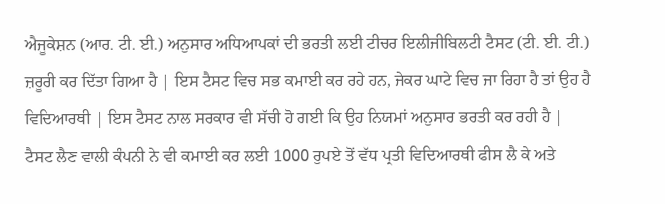ਐਜੂਕੇਸ਼ਨ (ਆਰ. ਟੀ. ਈ.) ਅਨੁਸਾਰ ਅਧਿਆਪਕਾਂ ਦੀ ਭਰਤੀ ਲਈ ਟੀਚਰ ਇਲੀਜੀਬਿਲਟੀ ਟੈਸਟ (ਟੀ. ਈ. ਟੀ.) ਜ਼ਰੂਰੀ ਕਰ ਦਿੱਤਾ ਗਿਆ ਹੈ | ਇਸ ਟੈਸਟ ਵਿਚ ਸਭ ਕਮਾਈ ਕਰ ਰਹੇ ਹਨ, ਜੇਕਰ ਘਾਟੇ ਵਿਚ ਜਾ ਰਿਹਾ ਹੈ ਤਾਂ ਉਹ ਹੈ ਵਿਦਿਆਰਥੀ | ਇਸ ਟੈਸਟ ਨਾਲ ਸਰਕਾਰ ਵੀ ਸੱਚੀ ਹੋ ਗਈ ਕਿ ਉਹ ਨਿਯਮਾਂ ਅਨੁਸਾਰ ਭਰਤੀ ਕਰ ਰਹੀ ਹੈ | ਟੈਸਟ ਲੈਣ ਵਾਲੀ ਕੰਪਨੀ ਨੇ ਵੀ ਕਮਾਈ ਕਰ ਲਈ 1000 ਰੁਪਏ ਤੋਂ ਵੱਧ ਪ੍ਰਤੀ ਵਿਦਿਆਰਥੀ ਫੀਸ ਲੈ ਕੇ ਅਤੇ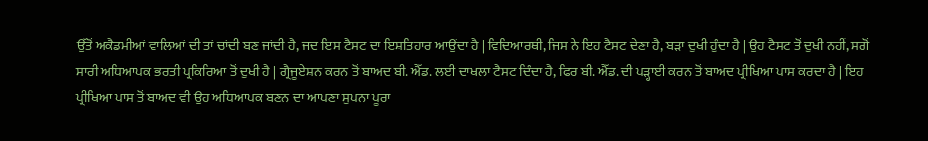ਉੱਤੋਂ ਅਕੈਡਮੀਆਂ ਵਾਲਿਆਂ ਦੀ ਤਾਂ ਚਾਂਦੀ ਬਣ ਜਾਂਦੀ ਹੈ, ਜਦ ਇਸ ਟੈਸਟ ਦਾ ਇਸ਼ਤਿਹਾਰ ਆਉਂਦਾ ਹੈ | ਵਿਦਿਆਰਥੀ, ਜਿਸ ਨੇ ਇਹ ਟੈਸਟ ਦੇਣਾ ਹੈ, ਬੜਾ ਦੁਖੀ ਹੁੰਦਾ ਹੈ | ਉਹ ਟੈਸਟ ਤੋਂ ਦੁਖੀ ਨਹੀਂ, ਸਗੋਂ ਸਾਰੀ ਅਧਿਆਪਕ ਭਰਤੀ ਪ੍ਰਕਿਰਿਆ ਤੋਂ ਦੁਖੀ ਹੈ | ਗ੍ਰੈਜੂਏਸ਼ਨ ਕਰਨ ਤੋਂ ਬਾਅਦ ਬੀ. ਐੱਡ. ਲਈ ਦਾਖਲਾ ਟੈਸਟ ਦਿੰਦਾ ਹੈ, ਫਿਰ ਬੀ. ਐੱਡ. ਦੀ ਪੜ੍ਹਾਈ ਕਰਨ ਤੋਂ ਬਾਅਦ ਪ੍ਰੀਖਿਆ ਪਾਸ ਕਰਦਾ ਹੈ | ਇਹ ਪ੍ਰੀਖਿਆ ਪਾਸ ਤੋਂ ਬਾਅਦ ਵੀ ਉਹ ਅਧਿਆਪਕ ਬਣਨ ਦਾ ਆਪਣਾ ਸੁਪਨਾ ਪੂਰਾ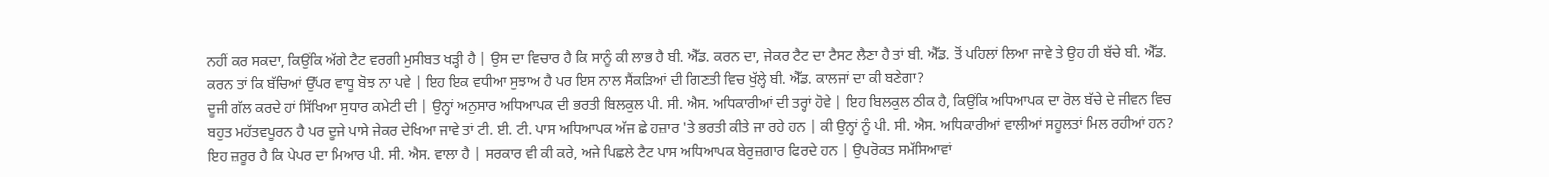ਨਹੀਂ ਕਰ ਸਕਦਾ, ਕਿਉਂਕਿ ਅੱਗੇ ਟੈਟ ਵਰਗੀ ਮੁਸੀਬਤ ਖੜ੍ਹੀ ਹੈ | ਉਸ ਦਾ ਵਿਚਾਰ ਹੈ ਕਿ ਸਾਨੂੰ ਕੀ ਲਾਭ ਹੈ ਬੀ. ਐੱਡ. ਕਰਨ ਦਾ, ਜੇਕਰ ਟੈਟ ਦਾ ਟੈਸਟ ਲੈਣਾ ਹੈ ਤਾਂ ਬੀ. ਐੱਡ. ਤੋਂ ਪਹਿਲਾਂ ਲਿਆ ਜਾਵੇ ਤੇ ਉਹ ਹੀ ਬੱਚੇ ਬੀ. ਐੱਡ. ਕਰਨ ਤਾਂ ਕਿ ਬੱਚਿਆਂ ਉੱਪਰ ਵਾਧੂ ਬੋਝ ਨਾ ਪਵੇ | ਇਹ ਇਕ ਵਧੀਆ ਸੁਝਾਅ ਹੈ ਪਰ ਇਸ ਨਾਲ ਸੈਂਕੜਿਆਂ ਦੀ ਗਿਣਤੀ ਵਿਚ ਖੁੱਲ੍ਹੇ ਬੀ. ਐੱਡ. ਕਾਲਜਾਂ ਦਾ ਕੀ ਬਣੇਗਾ?
ਦੂਜੀ ਗੱਲ ਕਰਦੇ ਹਾਂ ਸਿੱਖਿਆ ਸੁਧਾਰ ਕਮੇਟੀ ਦੀ | ਉਨ੍ਹਾਂ ਅਨੁਸਾਰ ਅਧਿਆਪਕ ਦੀ ਭਰਤੀ ਬਿਲਕੁਲ ਪੀ. ਸੀ. ਐਸ. ਅਧਿਕਾਰੀਆਂ ਦੀ ਤਰ੍ਹਾਂ ਹੋਵੇ | ਇਹ ਬਿਲਕੁਲ ਠੀਕ ਹੈ, ਕਿਉਂਕਿ ਅਧਿਆਪਕ ਦਾ ਰੋਲ ਬੱਚੇ ਦੇ ਜੀਵਨ ਵਿਚ ਬਹੁਤ ਮਹੱਤਵਪੂਰਨ ਹੈ ਪਰ ਦੂਜੇ ਪਾਸੇ ਜੇਕਰ ਦੇਖਿਆ ਜਾਵੇ ਤਾਂ ਟੀ. ਈ. ਟੀ. ਪਾਸ ਅਧਿਆਪਕ ਅੱਜ ਛੇ ਹਜ਼ਾਰ 'ਤੇ ਭਰਤੀ ਕੀਤੇ ਜਾ ਰਹੇ ਹਨ | ਕੀ ਉਨ੍ਹਾਂ ਨੂੰ ਪੀ. ਸੀ. ਐਸ. ਅਧਿਕਾਰੀਆਂ ਵਾਲੀਆਂ ਸਹੂਲਤਾਂ ਮਿਲ ਰਹੀਆਂ ਹਨ? ਇਹ ਜ਼ਰੂਰ ਹੈ ਕਿ ਪੇਪਰ ਦਾ ਮਿਆਰ ਪੀ. ਸੀ. ਐਸ. ਵਾਲਾ ਹੈ | ਸਰਕਾਰ ਵੀ ਕੀ ਕਰੇ, ਅਜੇ ਪਿਛਲੇ ਟੈਟ ਪਾਸ ਅਧਿਆਪਕ ਬੇਰੁਜ਼ਗਾਰ ਫਿਰਦੇ ਹਨ | ਉਪਰੋਕਤ ਸਮੱਸਿਆਵਾਂ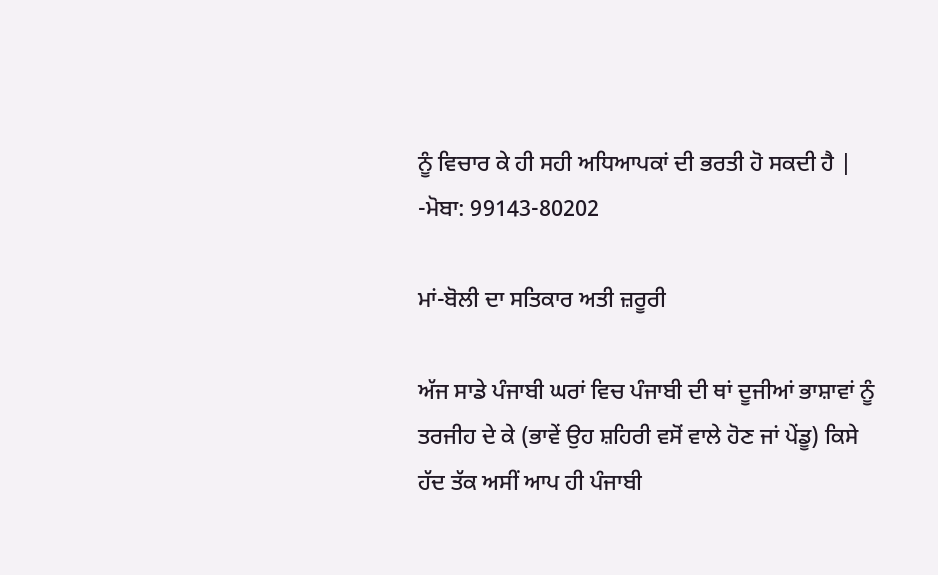ਨੂੰ ਵਿਚਾਰ ਕੇ ਹੀ ਸਹੀ ਅਧਿਆਪਕਾਂ ਦੀ ਭਰਤੀ ਹੋ ਸਕਦੀ ਹੈ |
-ਮੋਬਾ: 99143-80202

ਮਾਂ-ਬੋਲੀ ਦਾ ਸਤਿਕਾਰ ਅਤੀ ਜ਼ਰੂਰੀ

ਅੱਜ ਸਾਡੇ ਪੰਜਾਬੀ ਘਰਾਂ ਵਿਚ ਪੰਜਾਬੀ ਦੀ ਥਾਂ ਦੂਜੀਆਂ ਭਾਸ਼ਾਵਾਂ ਨੂੰ ਤਰਜੀਹ ਦੇ ਕੇ (ਭਾਵੇਂ ਉਹ ਸ਼ਹਿਰੀ ਵਸੋਂ ਵਾਲੇ ਹੋਣ ਜਾਂ ਪੇਂਡੂ) ਕਿਸੇ ਹੱਦ ਤੱਕ ਅਸੀਂ ਆਪ ਹੀ ਪੰਜਾਬੀ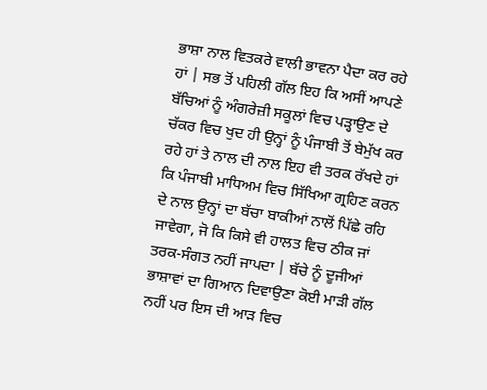ਭਾਸ਼ਾ ਨਾਲ ਵਿਤਕਰੇ ਵਾਲੀ ਭਾਵਨਾ ਪੈਦਾ ਕਰ ਰਹੇ ਹਾਂ | ਸਭ ਤੋਂ ਪਹਿਲੀ ਗੱਲ ਇਹ ਕਿ ਅਸੀਂ ਆਪਣੇ ਬੱਚਿਆਂ ਨੂੰ ਅੰਗਰੇਜ਼ੀ ਸਕੂਲਾਂ ਵਿਚ ਪੜ੍ਹਾਉਣ ਦੇ ਚੱਕਰ ਵਿਚ ਖੁਦ ਹੀ ਉਨ੍ਹਾਂ ਨੂੰ ਪੰਜਾਬੀ ਤੋਂ ਬੇਮੁੱਖ ਕਰ ਰਹੇ ਹਾਂ ਤੇ ਨਾਲ ਦੀ ਨਾਲ ਇਹ ਵੀ ਤਰਕ ਰੱਖਦੇ ਹਾਂ ਕਿ ਪੰਜਾਬੀ ਮਾਧਿਅਮ ਵਿਚ ਸਿੱਖਿਆ ਗ੍ਰਹਿਣ ਕਰਨ ਦੇ ਨਾਲ ਉਨ੍ਹਾਂ ਦਾ ਬੱਚਾ ਬਾਕੀਆਂ ਨਾਲੋਂ ਪਿੱਛੇ ਰਹਿ ਜਾਵੇਗਾ, ਜੋ ਕਿ ਕਿਸੇ ਵੀ ਹਾਲਤ ਵਿਚ ਠੀਕ ਜਾਂ ਤਰਕ-ਸੰਗਤ ਨਹੀਂ ਜਾਪਦਾ | ਬੱਚੇ ਨੂੰ ਦੂਜੀਆਂ ਭਾਸ਼ਾਵਾਂ ਦਾ ਗਿਆਨ ਦਿਵਾਉਣਾ ਕੋਈ ਮਾੜੀ ਗੱਲ ਨਹੀਂ ਪਰ ਇਸ ਦੀ ਆੜ ਵਿਚ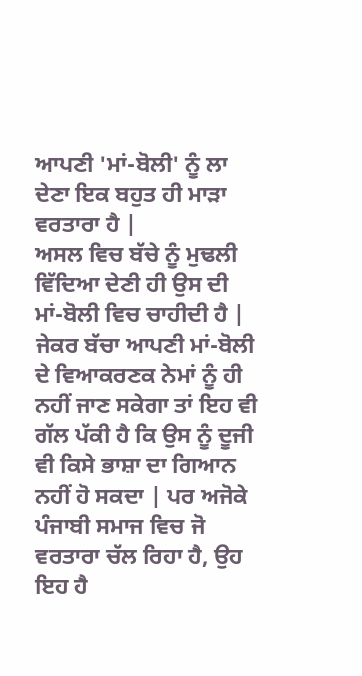ਆਪਣੀ 'ਮਾਂ-ਬੋਲੀ' ਨੂੰ ਲਾ ਦੇਣਾ ਇਕ ਬਹੁਤ ਹੀ ਮਾੜਾ ਵਰਤਾਰਾ ਹੈ |
ਅਸਲ ਵਿਚ ਬੱਚੇ ਨੂੰ ਮੁਢਲੀ ਵਿੱਦਿਆ ਦੇਣੀ ਹੀ ਉਸ ਦੀ ਮਾਂ-ਬੋਲੀ ਵਿਚ ਚਾਹੀਦੀ ਹੈ | ਜੇਕਰ ਬੱਚਾ ਆਪਣੀ ਮਾਂ-ਬੋਲੀ ਦੇ ਵਿਆਕਰਣਕ ਨੇਮਾਂ ਨੂੰ ਹੀ ਨਹੀਂ ਜਾਣ ਸਕੇਗਾ ਤਾਂ ਇਹ ਵੀ ਗੱਲ ਪੱਕੀ ਹੈ ਕਿ ਉਸ ਨੂੰ ਦੂਜੀ ਵੀ ਕਿਸੇ ਭਾਸ਼ਾ ਦਾ ਗਿਆਨ ਨਹੀਂ ਹੋ ਸਕਦਾ | ਪਰ ਅਜੋਕੇ ਪੰਜਾਬੀ ਸਮਾਜ ਵਿਚ ਜੋ ਵਰਤਾਰਾ ਚੱਲ ਰਿਹਾ ਹੈ, ਉਹ ਇਹ ਹੈ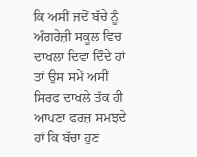ਕਿ ਅਸੀਂ ਜਦੋਂ ਬੱਚੇ ਨੂੰ ਅੰਗਰੇਜ਼ੀ ਸਕੂਲ ਵਿਚ ਦਾਖਲਾ ਦਿਵਾ ਦਿੰਦੇ ਹਾਂ ਤਾਂ ਉਸ ਸਮੇਂ ਅਸੀਂ ਸਿਰਫ ਦਾਖਲੇ ਤੱਕ ਹੀ ਆਪਣਾ ਫਰਜ਼ ਸਮਝਦੇ ਹਾਂ ਕਿ ਬੱਚਾ ਹੁਣ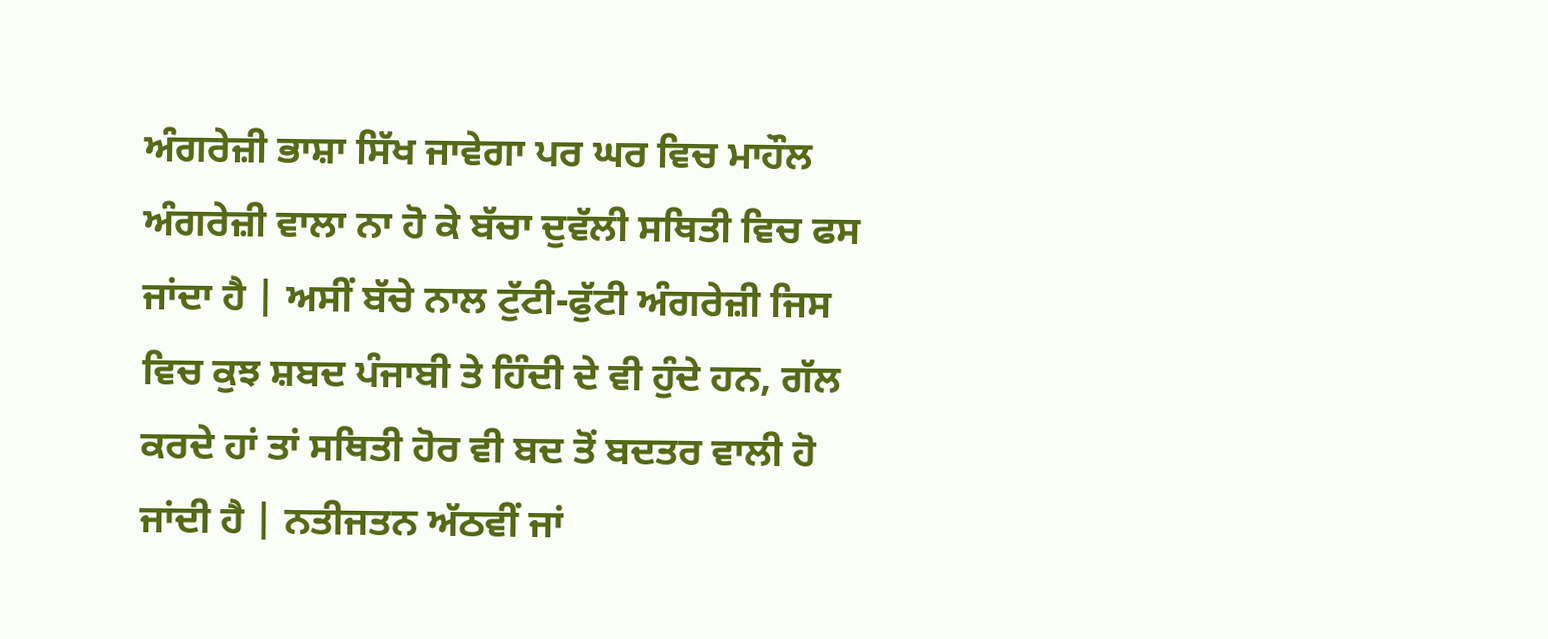ਅੰਗਰੇਜ਼ੀ ਭਾਸ਼ਾ ਸਿੱਖ ਜਾਵੇਗਾ ਪਰ ਘਰ ਵਿਚ ਮਾਹੌਲ ਅੰਗਰੇਜ਼ੀ ਵਾਲਾ ਨਾ ਹੋ ਕੇ ਬੱਚਾ ਦੁਵੱਲੀ ਸਥਿਤੀ ਵਿਚ ਫਸ ਜਾਂਦਾ ਹੈ | ਅਸੀਂ ਬੱਚੇ ਨਾਲ ਟੁੱਟੀ-ਫੁੱਟੀ ਅੰਗਰੇਜ਼ੀ ਜਿਸ ਵਿਚ ਕੁਝ ਸ਼ਬਦ ਪੰਜਾਬੀ ਤੇ ਹਿੰਦੀ ਦੇ ਵੀ ਹੁੰਦੇ ਹਨ, ਗੱਲ ਕਰਦੇ ਹਾਂ ਤਾਂ ਸਥਿਤੀ ਹੋਰ ਵੀ ਬਦ ਤੋਂ ਬਦਤਰ ਵਾਲੀ ਹੋ ਜਾਂਦੀ ਹੈ | ਨਤੀਜਤਨ ਅੱਠਵੀਂ ਜਾਂ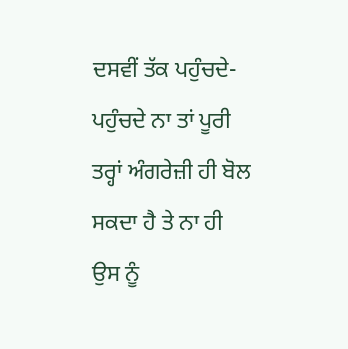ਦਸਵੀਂ ਤੱਕ ਪਹੁੰਚਦੇ-ਪਹੁੰਚਦੇ ਨਾ ਤਾਂ ਪੂਰੀ ਤਰ੍ਹਾਂ ਅੰਗਰੇਜ਼ੀ ਹੀ ਬੋਲ ਸਕਦਾ ਹੈ ਤੇ ਨਾ ਹੀ ਉਸ ਨੂੰ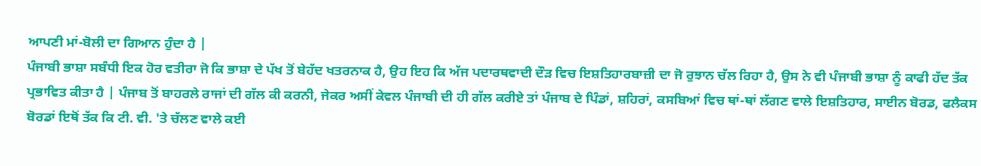ਆਪਣੀ ਮਾਂ-ਬੋਲੀ ਦਾ ਗਿਆਨ ਹੁੰਦਾ ਹੈ |
ਪੰਜਾਬੀ ਭਾਸ਼ਾ ਸਬੰਧੀ ਇਕ ਹੋਰ ਵਤੀਰਾ ਜੋ ਕਿ ਭਾਸ਼ਾ ਦੇ ਪੱਖ ਤੋਂ ਬੇਹੱਦ ਖਤਰਨਾਕ ਹੈ, ਉਹ ਇਹ ਕਿ ਅੱਜ ਪਦਾਰਥਵਾਦੀ ਦੌੜ ਵਿਚ ਇਸ਼ਤਿਹਾਰਬਾਜ਼ੀ ਦਾ ਜੋ ਰੁਝਾਨ ਚੱਲ ਰਿਹਾ ਹੈ, ਉਸ ਨੇ ਵੀ ਪੰਜਾਬੀ ਭਾਸ਼ਾ ਨੂੰ ਕਾਫੀ ਹੱਦ ਤੱਕ ਪ੍ਰਭਾਵਿਤ ਕੀਤਾ ਹੈ | ਪੰਜਾਬ ਤੋਂ ਬਾਹਰਲੇ ਰਾਜਾਂ ਦੀ ਗੱਲ ਕੀ ਕਰਨੀ, ਜੇਕਰ ਅਸੀਂ ਕੇਵਲ ਪੰਜਾਬੀ ਦੀ ਹੀ ਗੱਲ ਕਰੀਏ ਤਾਂ ਪੰਜਾਬ ਦੇ ਪਿੰਡਾਂ, ਸ਼ਹਿਰਾਂ, ਕਸਬਿਆਂ ਵਿਚ ਥਾਂ-ਥਾਂ ਲੱਗਣ ਵਾਲੇ ਇਸ਼ਤਿਹਾਰ, ਸਾਈਨ ਬੋਰਡ, ਫਲੈਕਸ ਬੋਰਡਾਂ ਇਥੋਂ ਤੱਕ ਕਿ ਟੀ. ਵੀ. 'ਤੇ ਚੱਲਣ ਵਾਲੇ ਕਈ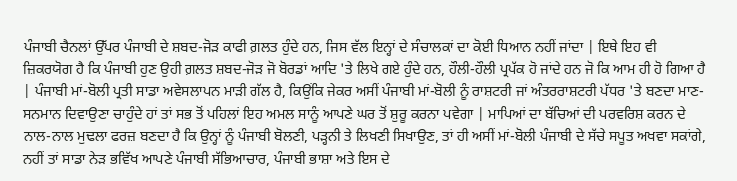ਪੰਜਾਬੀ ਚੈਨਲਾਂ ਉੱਪਰ ਪੰਜਾਬੀ ਦੇ ਸ਼ਬਦ-ਜੋੜ ਕਾਫੀ ਗ਼ਲਤ ਹੁੰਦੇ ਹਨ, ਜਿਸ ਵੱਲ ਇਨ੍ਹਾਂ ਦੇ ਸੰਚਾਲਕਾਂ ਦਾ ਕੋਈ ਧਿਆਨ ਨਹੀਂ ਜਾਂਦਾ | ਇਥੇ ਇਹ ਵੀ ਜ਼ਿਕਰਯੋਗ ਹੈ ਕਿ ਪੰਜਾਬੀ ਹੁਣ ਉਹੀ ਗ਼ਲਤ ਸ਼ਬਦ-ਜੋੜ ਜੋ ਬੋਰਡਾਂ ਆਦਿ 'ਤੇ ਲਿਖੇ ਗਏ ਹੁੰਦੇ ਹਨ, ਹੌਲੀ-ਹੌਲੀ ਪ੍ਰਪੱਕ ਹੋ ਜਾਂਦੇ ਹਨ ਜੋ ਕਿ ਆਮ ਹੀ ਹੋ ਗਿਆ ਹੈ | ਪੰਜਾਬੀ ਮਾਂ-ਬੋਲੀ ਪ੍ਰਤੀ ਸਾਡਾ ਅਵੇਸਲਾਪਨ ਮਾੜੀ ਗੱਲ ਹੈ, ਕਿਉਂਕਿ ਜੇਕਰ ਅਸੀਂ ਪੰਜਾਬੀ ਮਾਂ-ਬੋਲੀ ਨੂੰ ਰਾਸ਼ਟਰੀ ਜਾਂ ਅੰਤਰਰਾਸ਼ਟਰੀ ਪੱਧਰ 'ਤੇ ਬਣਦਾ ਮਾਣ-ਸਨਮਾਨ ਦਿਵਾਉਣਾ ਚਾਹੁੰਦੇ ਹਾਂ ਤਾਂ ਸਭ ਤੋਂ ਪਹਿਲਾਂ ਇਹ ਅਮਲ ਸਾਨੂੰ ਆਪਣੇ ਘਰ ਤੋਂ ਸ਼ੁਰੂ ਕਰਨਾ ਪਵੇਗਾ | ਮਾਪਿਆਂ ਦਾ ਬੱਚਿਆਂ ਦੀ ਪਰਵਰਿਸ਼ ਕਰਨ ਦੇ ਨਾਲ-ਨਾਲ ਮੁਢਲਾ ਫਰਜ਼ ਬਣਦਾ ਹੈ ਕਿ ਉਨ੍ਹਾਂ ਨੂੰ ਪੰਜਾਬੀ ਬੋਲਣੀ, ਪੜ੍ਹਨੀ ਤੇ ਲਿਖਣੀ ਸਿਖਾਉਣ, ਤਾਂ ਹੀ ਅਸੀਂ ਮਾਂ-ਬੋਲੀ ਪੰਜਾਬੀ ਦੇ ਸੱਚੇ ਸਪੂਤ ਅਖਵਾ ਸਕਾਂਗੇ, ਨਹੀਂ ਤਾਂ ਸਾਡਾ ਨੇੜ ਭਵਿੱਖ ਆਪਣੇ ਪੰਜਾਬੀ ਸੱਭਿਆਚਾਰ, ਪੰਜਾਬੀ ਭਾਸ਼ਾ ਅਤੇ ਇਸ ਦੇ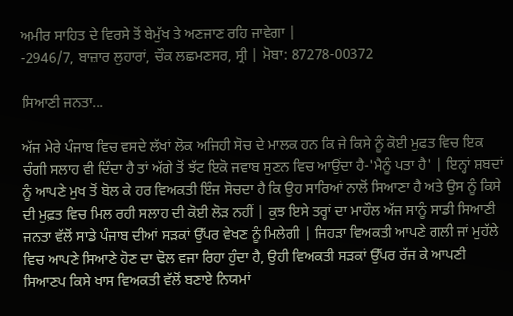ਅਮੀਰ ਸਾਹਿਤ ਦੇ ਵਿਰਸੇ ਤੋਂ ਬੇਮੁੱਖ ਤੇ ਅਣਜਾਣ ਰਹਿ ਜਾਵੇਗਾ |
-2946/7, ਬਾਜ਼ਾਰ ਲੁਹਾਰਾਂ, ਚੌਕ ਲਛਮਣਸਰ, ਸ੍ਰੀ | ਮੋਬਾ: 87278-00372

ਸਿਆਣੀ ਜਨਤਾ...

ਅੱਜ ਮੇਰੇ ਪੰਜਾਬ ਵਿਚ ਵਸਦੇ ਲੱਖਾਂ ਲੋਕ ਅਜਿਹੀ ਸੋਚ ਦੇ ਮਾਲਕ ਹਨ ਕਿ ਜੇ ਕਿਸੇ ਨੂੰ ਕੋਈ ਮੁਫਤ ਵਿਚ ਇਕ ਚੰਗੀ ਸਲਾਹ ਵੀ ਦਿੰਦਾ ਹੈ ਤਾਂ ਅੱਗੇ ਤੋਂ ਝੱਟ ਇਕੋ ਜਵਾਬ ਸੁਣਨ ਵਿਚ ਆਉਂਦਾ ਹੈ-'ਮੈਨੂੰ ਪਤਾ ਹੈ' | ਇਨ੍ਹਾਂ ਸ਼ਬਦਾਂ ਨੂੰ ਆਪਣੇ ਮੁਖ ਤੋਂ ਬੋਲ ਕੇ ਹਰ ਵਿਅਕਤੀ ਇੰਜ ਸੋਚਦਾ ਹੈ ਕਿ ਉਹ ਸਾਰਿਆਂ ਨਾਲੋਂ ਸਿਆਣਾ ਹੈ ਅਤੇ ਉਸ ਨੂੰ ਕਿਸੇ ਦੀ ਮੁਫ਼ਤ ਵਿਚ ਮਿਲ ਰਹੀ ਸਲਾਹ ਦੀ ਕੋਈ ਲੋੜ ਨਹੀਂ | ਕੁਝ ਇਸੇ ਤਰ੍ਹਾਂ ਦਾ ਮਾਹੌਲ ਅੱਜ ਸਾਨੂੰ ਸਾਡੀ ਸਿਆਣੀ ਜਨਤਾ ਵੱਲੋਂ ਸਾਡੇ ਪੰਜਾਬ ਦੀਆਂ ਸੜਕਾਂ ਉੱਪਰ ਵੇਖਣ ਨੂੰ ਮਿਲੇਗੀ | ਜਿਹੜਾ ਵਿਅਕਤੀ ਆਪਣੇ ਗਲੀ ਜਾਂ ਮੁਹੱਲੇ ਵਿਚ ਆਪਣੇ ਸਿਆਣੇ ਹੋਣ ਦਾ ਢੋਲ ਵਜਾ ਰਿਹਾ ਹੁੰਦਾ ਹੈ, ਉਹੀ ਵਿਅਕਤੀ ਸੜਕਾਂ ਉੱਪਰ ਰੱਜ ਕੇ ਆਪਣੀ ਸਿਆਣਪ ਕਿਸੇ ਖਾਸ ਵਿਅਕਤੀ ਵੱਲੋਂ ਬਣਾਏ ਨਿਯਮਾਂ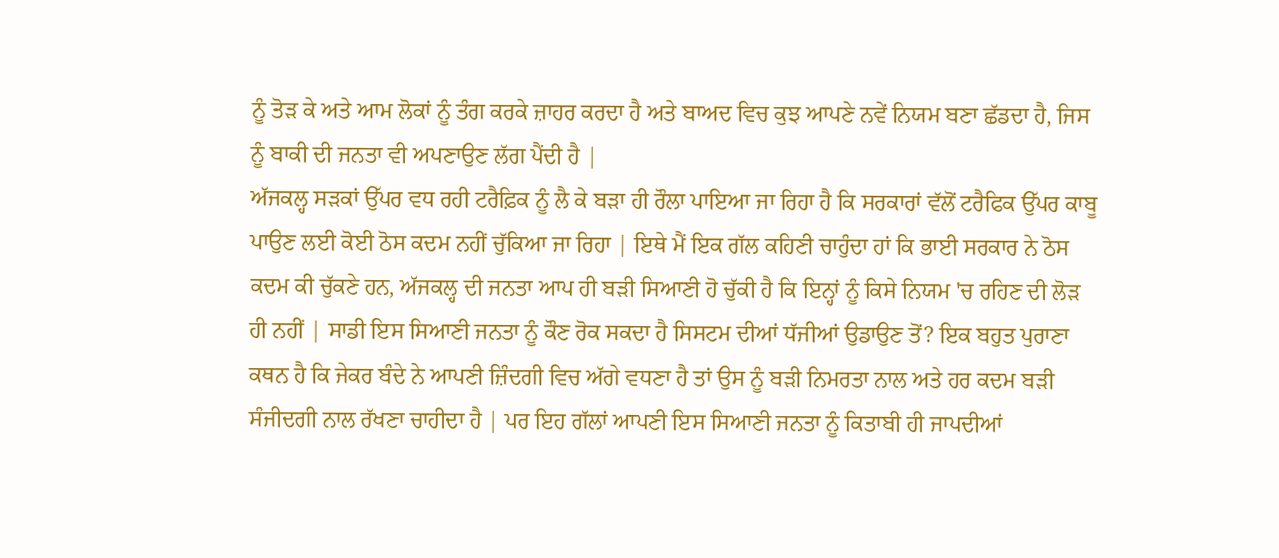ਨੂੰ ਤੋੜ ਕੇ ਅਤੇ ਆਮ ਲੋਕਾਂ ਨੂੰ ਤੰਗ ਕਰਕੇ ਜ਼ਾਹਰ ਕਰਦਾ ਹੈ ਅਤੇ ਬਾਅਦ ਵਿਚ ਕੁਝ ਆਪਣੇ ਨਵੇਂ ਨਿਯਮ ਬਣਾ ਛੱਡਦਾ ਹੈ, ਜਿਸ ਨੂੰ ਬਾਕੀ ਦੀ ਜਨਤਾ ਵੀ ਅਪਣਾਉਣ ਲੱਗ ਪੈਂਦੀ ਹੈ |
ਅੱਜਕਲ੍ਹ ਸੜਕਾਂ ਉੱਪਰ ਵਧ ਰਹੀ ਟਰੈਫ਼ਿਕ ਨੂੰ ਲੈ ਕੇ ਬੜਾ ਹੀ ਰੌਲਾ ਪਾਇਆ ਜਾ ਰਿਹਾ ਹੈ ਕਿ ਸਰਕਾਰਾਂ ਵੱਲੋਂ ਟਰੈਫਿਕ ਉੱਪਰ ਕਾਬੂ ਪਾਉਣ ਲਈ ਕੋਈ ਠੋਸ ਕਦਮ ਨਹੀਂ ਚੁੱਕਿਆ ਜਾ ਰਿਹਾ | ਇਥੇ ਮੈਂ ਇਕ ਗੱਲ ਕਹਿਣੀ ਚਾਹੁੰਦਾ ਹਾਂ ਕਿ ਭਾਈ ਸਰਕਾਰ ਨੇ ਠੋਸ ਕਦਮ ਕੀ ਚੁੱਕਣੇ ਹਨ, ਅੱਜਕਲ੍ਹ ਦੀ ਜਨਤਾ ਆਪ ਹੀ ਬੜੀ ਸਿਆਣੀ ਹੋ ਚੁੱਕੀ ਹੈ ਕਿ ਇਨ੍ਹਾਂ ਨੂੰ ਕਿਸੇ ਨਿਯਮ 'ਚ ਰਹਿਣ ਦੀ ਲੋੜ ਹੀ ਨਹੀਂ | ਸਾਡੀ ਇਸ ਸਿਆਣੀ ਜਨਤਾ ਨੂੰ ਕੌਣ ਰੋਕ ਸਕਦਾ ਹੈ ਸਿਸਟਮ ਦੀਆਂ ਧੱਜੀਆਂ ਉਡਾਉਣ ਤੋਂ? ਇਕ ਬਹੁਤ ਪੁਰਾਣਾ ਕਥਨ ਹੈ ਕਿ ਜੇਕਰ ਬੰਦੇ ਨੇ ਆਪਣੀ ਜ਼ਿੰਦਗੀ ਵਿਚ ਅੱਗੇ ਵਧਣਾ ਹੈ ਤਾਂ ਉਸ ਨੂੰ ਬੜੀ ਨਿਮਰਤਾ ਨਾਲ ਅਤੇ ਹਰ ਕਦਮ ਬੜੀ ਸੰਜੀਦਗੀ ਨਾਲ ਰੱਖਣਾ ਚਾਹੀਦਾ ਹੈ | ਪਰ ਇਹ ਗੱਲਾਂ ਆਪਣੀ ਇਸ ਸਿਆਣੀ ਜਨਤਾ ਨੂੰ ਕਿਤਾਬੀ ਹੀ ਜਾਪਦੀਆਂ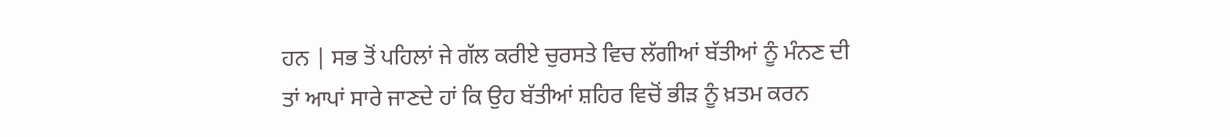ਹਨ | ਸਭ ਤੋਂ ਪਹਿਲਾਂ ਜੇ ਗੱਲ ਕਰੀਏ ਚੁਰਸਤੇ ਵਿਚ ਲੱਗੀਆਂ ਬੱਤੀਆਂ ਨੂੰ ਮੰਨਣ ਦੀ ਤਾਂ ਆਪਾਂ ਸਾਰੇ ਜਾਣਦੇ ਹਾਂ ਕਿ ਉਹ ਬੱਤੀਆਂ ਸ਼ਹਿਰ ਵਿਚੋਂ ਭੀੜ ਨੂੰ ਖ਼ਤਮ ਕਰਨ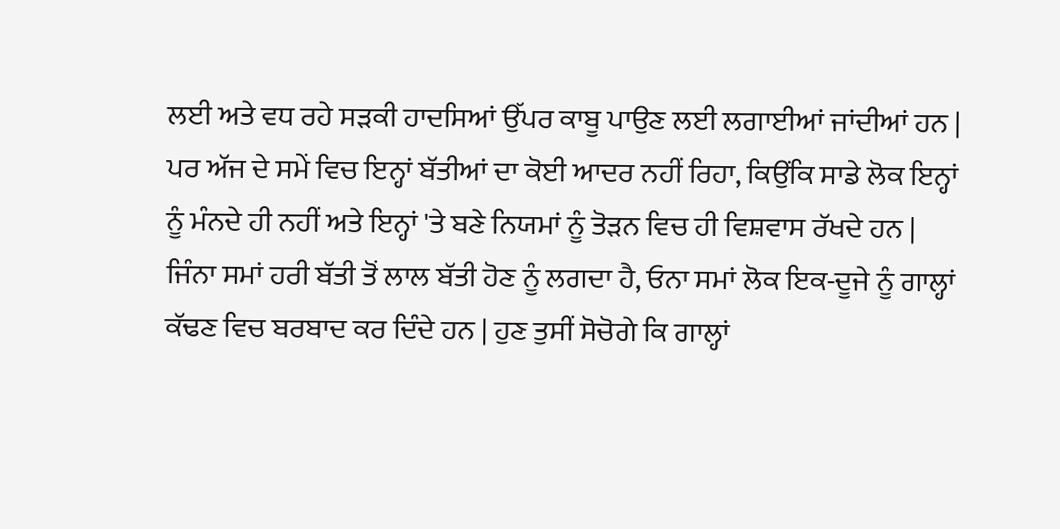ਲਈ ਅਤੇ ਵਧ ਰਹੇ ਸੜਕੀ ਹਾਦਸਿਆਂ ਉੱਪਰ ਕਾਬੂ ਪਾਉਣ ਲਈ ਲਗਾਈਆਂ ਜਾਂਦੀਆਂ ਹਨ | ਪਰ ਅੱਜ ਦੇ ਸਮੇਂ ਵਿਚ ਇਨ੍ਹਾਂ ਬੱਤੀਆਂ ਦਾ ਕੋਈ ਆਦਰ ਨਹੀਂ ਰਿਹਾ, ਕਿਉਂਕਿ ਸਾਡੇ ਲੋਕ ਇਨ੍ਹਾਂ ਨੂੰ ਮੰਨਦੇ ਹੀ ਨਹੀਂ ਅਤੇ ਇਨ੍ਹਾਂ 'ਤੇ ਬਣੇ ਨਿਯਮਾਂ ਨੂੰ ਤੋੜਨ ਵਿਚ ਹੀ ਵਿਸ਼ਵਾਸ ਰੱਖਦੇ ਹਨ |
ਜਿੰਨਾ ਸਮਾਂ ਹਰੀ ਬੱਤੀ ਤੋਂ ਲਾਲ ਬੱਤੀ ਹੋਣ ਨੂੰ ਲਗਦਾ ਹੈ, ਓਨਾ ਸਮਾਂ ਲੋਕ ਇਕ-ਦੂਜੇ ਨੂੰ ਗਾਲ੍ਹਾਂ ਕੱਢਣ ਵਿਚ ਬਰਬਾਦ ਕਰ ਦਿੰਦੇ ਹਨ | ਹੁਣ ਤੁਸੀਂ ਸੋਚੋਗੇ ਕਿ ਗਾਲ੍ਹਾਂ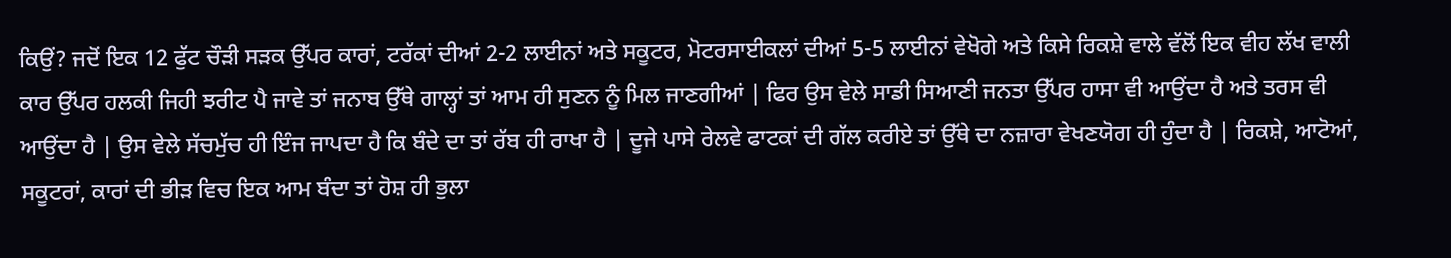ਕਿਉਂ? ਜਦੋਂ ਇਕ 12 ਫੁੱਟ ਚੌੜੀ ਸੜਕ ਉੱਪਰ ਕਾਰਾਂ, ਟਰੱਕਾਂ ਦੀਆਂ 2-2 ਲਾਈਨਾਂ ਅਤੇ ਸਕੂਟਰ, ਮੋਟਰਸਾਈਕਲਾਂ ਦੀਆਂ 5-5 ਲਾਈਨਾਂ ਵੇਖੋਗੇ ਅਤੇ ਕਿਸੇ ਰਿਕਸ਼ੇ ਵਾਲੇ ਵੱਲੋਂ ਇਕ ਵੀਹ ਲੱਖ ਵਾਲੀ ਕਾਰ ਉੱਪਰ ਹਲਕੀ ਜਿਹੀ ਝਰੀਟ ਪੈ ਜਾਵੇ ਤਾਂ ਜਨਾਬ ਉੱਥੇ ਗਾਲ੍ਹਾਂ ਤਾਂ ਆਮ ਹੀ ਸੁਣਨ ਨੂੰ ਮਿਲ ਜਾਣਗੀਆਂ | ਫਿਰ ਉਸ ਵੇਲੇ ਸਾਡੀ ਸਿਆਣੀ ਜਨਤਾ ਉੱਪਰ ਹਾਸਾ ਵੀ ਆਉਂਦਾ ਹੈ ਅਤੇ ਤਰਸ ਵੀ ਆਉਂਦਾ ਹੈ | ਉਸ ਵੇਲੇ ਸੱਚਮੁੱਚ ਹੀ ਇੰਜ ਜਾਪਦਾ ਹੈ ਕਿ ਬੰਦੇ ਦਾ ਤਾਂ ਰੱਬ ਹੀ ਰਾਖਾ ਹੈ | ਦੂਜੇ ਪਾਸੇ ਰੇਲਵੇ ਫਾਟਕਾਂ ਦੀ ਗੱਲ ਕਰੀਏ ਤਾਂ ਉੱਥੇ ਦਾ ਨਜ਼ਾਰਾ ਵੇਖਣਯੋਗ ਹੀ ਹੁੰਦਾ ਹੈ | ਰਿਕਸ਼ੇ, ਆਟੋਆਂ, ਸਕੂਟਰਾਂ, ਕਾਰਾਂ ਦੀ ਭੀੜ ਵਿਚ ਇਕ ਆਮ ਬੰਦਾ ਤਾਂ ਹੋਸ਼ ਹੀ ਭੁਲਾ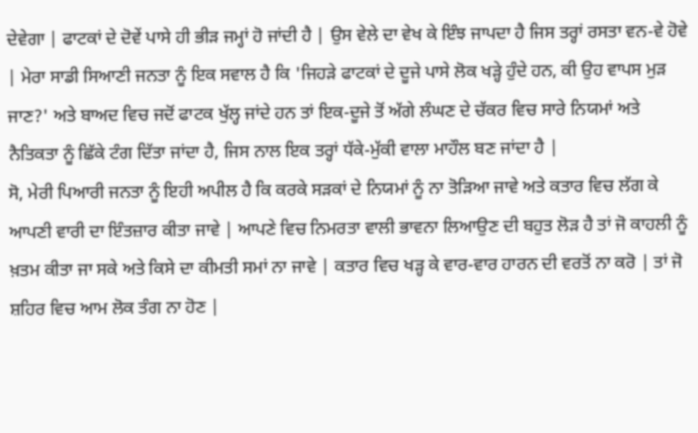ਦੇਵੇਗਾ | ਫਾਟਕਾਂ ਦੇ ਦੋਵੇਂ ਪਾਸੇ ਹੀ ਭੀੜ ਜਮ੍ਹਾਂ ਹੋ ਜਾਂਦੀ ਹੈ | ਉਸ ਵੇਲੇ ਦਾ ਵੇਖ ਕੇ ਇੰਝ ਜਾਪਦਾ ਹੈ ਜਿਸ ਤਰ੍ਹਾਂ ਰਸਤਾ ਵਨ-ਵੇ ਹੋਵੇ | ਮੇਰਾ ਸਾਡੀ ਸਿਆਣੀ ਜਨਤਾ ਨੂੰ ਇਕ ਸਵਾਲ ਹੈ ਕਿ 'ਜਿਹੜੇ ਫਾਟਕਾਂ ਦੇ ਦੂਜੇ ਪਾਸੇ ਲੋਕ ਖੜ੍ਹੇ ਹੁੰਦੇ ਹਨ, ਕੀ ਉਹ ਵਾਪਸ ਮੁੜ ਜਾਣ?' ਅਤੇ ਬਾਅਦ ਵਿਚ ਜਦੋਂ ਫਾਟਕ ਖੁੱਲ੍ਹ ਜਾਂਦੇ ਹਨ ਤਾਂ ਇਕ-ਦੂਜੇ ਤੋਂ ਅੱਗੇ ਲੰਘਣ ਦੇ ਚੱਕਰ ਵਿਚ ਸਾਰੇ ਨਿਯਮਾਂ ਅਤੇ ਨੈਤਿਕਤਾ ਨੂੰ ਛਿੱਕੇ ਟੰਗ ਦਿੱਤਾ ਜਾਂਦਾ ਹੈ, ਜਿਸ ਨਾਲ ਇਕ ਤਰ੍ਹਾਂ ਧੱਕੇ-ਮੁੱਕੀ ਵਾਲਾ ਮਾਹੌਲ ਬਣ ਜਾਂਦਾ ਹੈ |
ਸੋ, ਮੇਰੀ ਪਿਆਰੀ ਜਨਤਾ ਨੂੰ ਇਹੀ ਅਪੀਲ ਹੈ ਕਿ ਕਰਕੇ ਸੜਕਾਂ ਦੇ ਨਿਯਮਾਂ ਨੂੰ ਨਾ ਤੋੜਿਆ ਜਾਵੇ ਅਤੇ ਕਤਾਰ ਵਿਚ ਲੱਗ ਕੇ ਆਪਣੀ ਵਾਰੀ ਦਾ ਇੰਤਜ਼ਾਰ ਕੀਤਾ ਜਾਵੇ | ਆਪਣੇ ਵਿਚ ਨਿਮਰਤਾ ਵਾਲੀ ਭਾਵਨਾ ਲਿਆਉਣ ਦੀ ਬਹੁਤ ਲੋੜ ਹੈ ਤਾਂ ਜੋ ਕਾਹਲੀ ਨੂੰ ਖ਼ਤਮ ਕੀਤਾ ਜਾ ਸਕੇ ਅਤੇ ਕਿਸੇ ਦਾ ਕੀਮਤੀ ਸਮਾਂ ਨਾ ਜਾਵੇ | ਕਤਾਰ ਵਿਚ ਖੜ੍ਹ ਕੇ ਵਾਰ-ਵਾਰ ਹਾਰਨ ਦੀ ਵਰਤੋਂ ਨਾ ਕਰੋ | ਤਾਂ ਜੋ ਸ਼ਹਿਰ ਵਿਚ ਆਮ ਲੋਕ ਤੰਗ ਨਾ ਹੋਣ |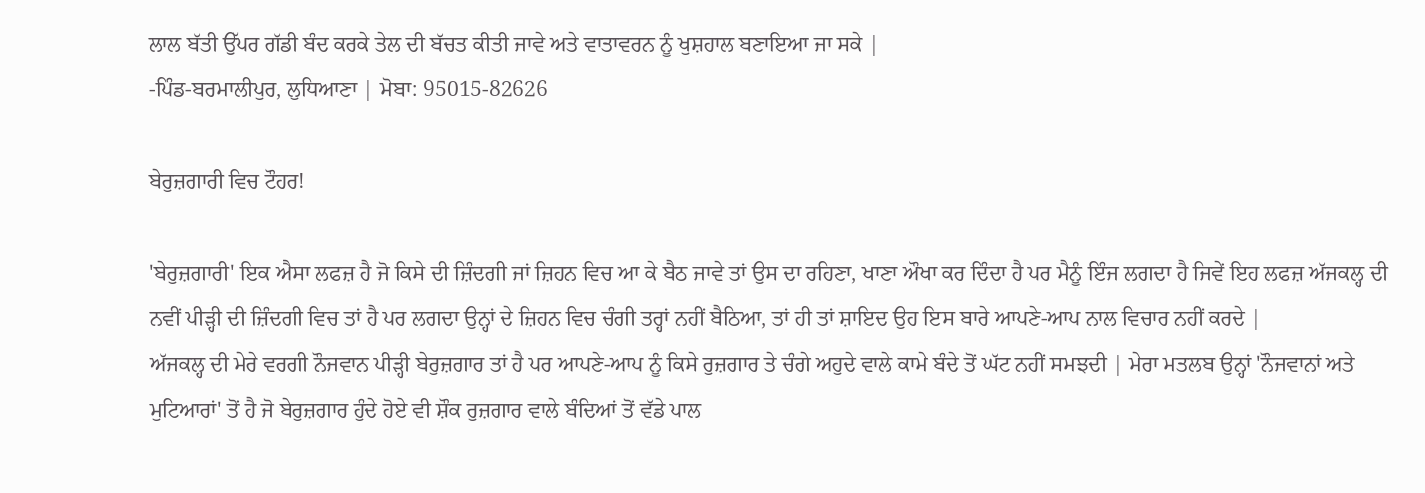ਲਾਲ ਬੱਤੀ ਉੱਪਰ ਗੱਡੀ ਬੰਦ ਕਰਕੇ ਤੇਲ ਦੀ ਬੱਚਤ ਕੀਤੀ ਜਾਵੇ ਅਤੇ ਵਾਤਾਵਰਨ ਨੂੰ ਖੁਸ਼ਹਾਲ ਬਣਾਇਆ ਜਾ ਸਕੇ |
-ਪਿੰਡ-ਬਰਮਾਲੀਪੁਰ, ਲੁਧਿਆਣਾ | ਮੋਬਾ: 95015-82626

ਬੇਰੁਜ਼ਗਾਰੀ ਵਿਚ ਟੌਹਰ!

'ਬੇਰੁਜ਼ਗਾਰੀ' ਇਕ ਐਸਾ ਲਫਜ਼ ਹੈ ਜੋ ਕਿਸੇ ਦੀ ਜ਼ਿੰਦਗੀ ਜਾਂ ਜ਼ਿਹਨ ਵਿਚ ਆ ਕੇ ਬੈਠ ਜਾਵੇ ਤਾਂ ਉਸ ਦਾ ਰਹਿਣਾ, ਖਾਣਾ ਔਖਾ ਕਰ ਦਿੰਦਾ ਹੈ ਪਰ ਮੈਨੂੰ ਇੰਜ ਲਗਦਾ ਹੈ ਜਿਵੇਂ ਇਹ ਲਫਜ਼ ਅੱਜਕਲ੍ਹ ਦੀ ਨਵੀਂ ਪੀੜ੍ਹੀ ਦੀ ਜ਼ਿੰਦਗੀ ਵਿਚ ਤਾਂ ਹੈ ਪਰ ਲਗਦਾ ਉਨ੍ਹਾਂ ਦੇ ਜ਼ਿਹਨ ਵਿਚ ਚੰਗੀ ਤਰ੍ਹਾਂ ਨਹੀਂ ਬੈਠਿਆ, ਤਾਂ ਹੀ ਤਾਂ ਸ਼ਾਇਦ ਉਹ ਇਸ ਬਾਰੇ ਆਪਣੇ-ਆਪ ਨਾਲ ਵਿਚਾਰ ਨਹੀਂ ਕਰਦੇ |
ਅੱਜਕਲ੍ਹ ਦੀ ਮੇਰੇ ਵਰਗੀ ਨੌਜਵਾਨ ਪੀੜ੍ਹੀ ਬੇਰੁਜ਼ਗਾਰ ਤਾਂ ਹੈ ਪਰ ਆਪਣੇ-ਆਪ ਨੂੰ ਕਿਸੇ ਰੁਜ਼ਗਾਰ ਤੇ ਚੰਗੇ ਅਹੁਦੇ ਵਾਲੇ ਕਾਮੇ ਬੰਦੇ ਤੋਂ ਘੱਟ ਨਹੀਂ ਸਮਝਦੀ | ਮੇਰਾ ਮਤਲਬ ਉਨ੍ਹਾਂ 'ਨੌਜਵਾਨਾਂ ਅਤੇ ਮੁਟਿਆਰਾਂ' ਤੋਂ ਹੈ ਜੋ ਬੇਰੁਜ਼ਗਾਰ ਹੁੰਦੇ ਹੋਏ ਵੀ ਸ਼ੌਕ ਰੁਜ਼ਗਾਰ ਵਾਲੇ ਬੰਦਿਆਂ ਤੋਂ ਵੱਡੇ ਪਾਲ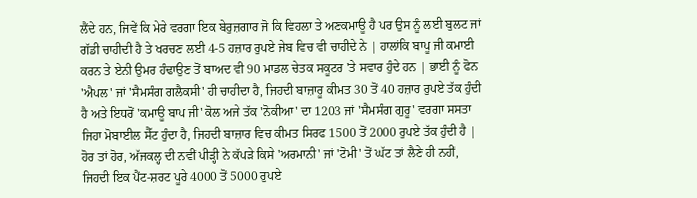ਲੈਂਦੇ ਹਨ, ਜਿਵੇਂ ਕਿ ਮੇਰੇ ਵਰਗਾ ਇਕ ਬੇਰੁਜ਼ਗਾਰ ਜੋ ਕਿ ਵਿਹਲਾ ਤੇ ਅਣਕਮਾਊ ਹੈ ਪਰ ਉਸ ਨੂੰ ਲਈ ਬੁਲਟ ਜਾਂ ਗੱਡੀ ਚਾਹੀਦੀ ਹੈ ਤੇ ਖਰਚਣ ਲਈ 4-5 ਹਜ਼ਾਰ ਰੁਪਏ ਜੇਬ ਵਿਚ ਵੀ ਚਾਹੀਦੇ ਨੇ | ਹਾਲਾਂਕਿ ਬਾਪੂ ਜੀ ਕਮਾਈ ਕਰਨ ਤੇ ਏਨੀ ਉਮਰ ਹੰਢਾਉਣ ਤੋਂ ਬਾਅਦ ਵੀ 90 ਮਾਡਲ ਚੇਤਕ ਸਕੂਟਰ 'ਤੇ ਸਵਾਰ ਹੁੰਦੇ ਹਨ | ਭਾਈ ਨੂੰ ਫੋਨ 'ਐਪਲ' ਜਾਂ 'ਸੈਮਸੰਗ ਗਲੈਕਸੀ' ਹੀ ਚਾਹੀਦਾ ਹੈ, ਜਿਹਦੀ ਬਾਜ਼ਾਰੂ ਕੀਮਤ 30 ਤੋਂ 40 ਹਜ਼ਾਰ ਰੁਪਏ ਤੱਕ ਹੁੰਦੀ ਹੈ ਅਤੇ ਇਧਰੋਂ 'ਕਮਾਊ ਬਾਪ ਜੀ' ਕੋਲ ਅਜੇ ਤੱਕ 'ਨੋਕੀਆ' ਦਾ 1203 ਜਾਂ 'ਸੈਮਸੰਗ ਗੁਰੂ' ਵਰਗਾ ਸਸਤਾ ਜਿਹਾ ਮੋਬਾਈਲ ਸੈੱਟ ਹੁੰਦਾ ਹੈ, ਜਿਹਦੀ ਬਾਜ਼ਾਰ ਵਿਚ ਕੀਮਤ ਸਿਰਫ 1500 ਤੋਂ 2000 ਰੁਪਏ ਤੱਕ ਹੁੰਦੀ ਹੈ | ਹੋਰ ਤਾਂ ਹੋਰ, ਅੱਜਕਲ੍ਹ ਦੀ ਨਵੀਂ ਪੀੜ੍ਹੀ ਨੇ ਕੱਪੜੇ ਕਿਸੇ 'ਅਰਮਾਨੀ' ਜਾਂ 'ਟੋਮੀ' ਤੋਂ ਘੱਟ ਤਾਂ ਲੈਣੇ ਹੀ ਨਹੀਂ, ਜਿਹਦੀ ਇਕ ਪੈਂਟ-ਸ਼ਰਟ ਪੂਰੇ 4000 ਤੋਂ 5000 ਰੁਪਏ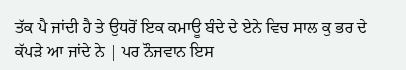ਤੱਕ ਪੈ ਜਾਂਦੀ ਹੈ ਤੇ ਉਧਰੋਂ ਇਕ ਕਮਾਊ ਬੰਦੇ ਦੇ ਏਨੇ ਵਿਚ ਸਾਲ ਕੁ ਭਰ ਦੇ ਕੱਪੜੇ ਆ ਜਾਂਦੇ ਨੇ | ਪਰ ਨੌਜਵਾਨ ਇਸ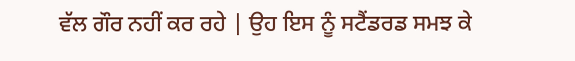ਵੱਲ ਗੌਰ ਨਹੀਂ ਕਰ ਰਹੇ | ਉਹ ਇਸ ਨੂੰ ਸਟੈਂਡਰਡ ਸਮਝ ਕੇ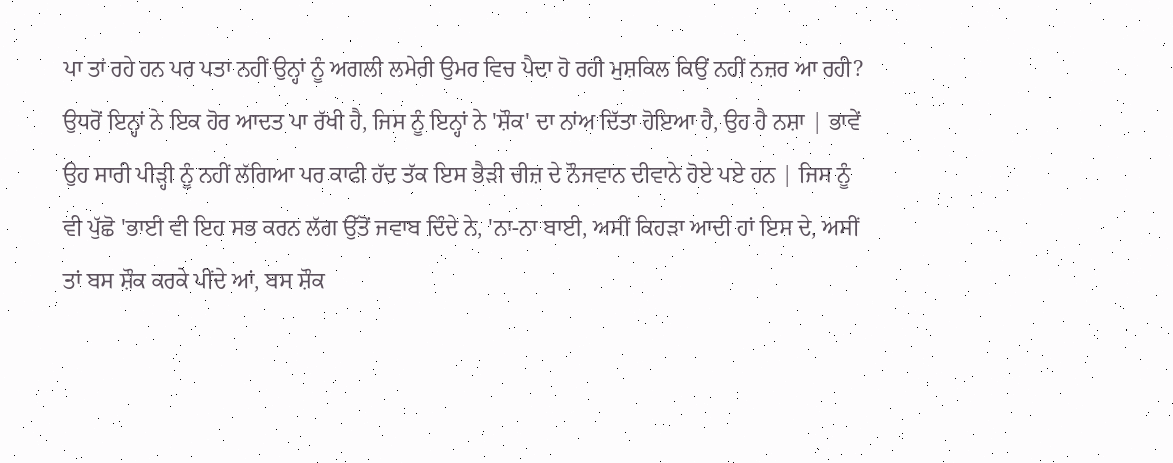ਪਾ ਤਾਂ ਰਹੇ ਹਨ ਪਰ ਪਤਾ ਨਹੀਂ ਉਨ੍ਹਾਂ ਨੂੰ ਅਗਲੀ ਲਮੇਰੀ ਉਮਰ ਵਿਚ ਪੈਦਾ ਹੋ ਰਹੀ ਮੁਸ਼ਕਿਲ ਕਿਉਂ ਨਹੀਂ ਨਜ਼ਰ ਆ ਰਹੀ?
ਉਧਰੋਂ ਇਨ੍ਹਾਂ ਨੇ ਇਕ ਹੋਰ ਆਦਤ ਪਾ ਰੱਖੀ ਹੈ, ਜਿਸ ਨੂੰ ਇਨ੍ਹਾਂ ਨੇ 'ਸ਼ੌਕ' ਦਾ ਨਾਂਅ ਦਿੱਤਾ ਹੋਇਆ ਹੈ, ਉਹ ਹੈ ਨਸ਼ਾ | ਭਾਵੇਂ ਉਹ ਸਾਰੀ ਪੀੜ੍ਹੀ ਨੂੰ ਨਹੀਂ ਲੱਗਿਆ ਪਰ ਕਾਫੀ ਹੱਦ ਤੱਕ ਇਸ ਭੈੜੀ ਚੀਜ਼ ਦੇ ਨੌਜਵਾਨ ਦੀਵਾਨੇ ਹੋਏ ਪਏ ਹਨ | ਜਿਸ ਨੂੰ ਵੀ ਪੁੱਛੋ 'ਭਾਈ ਵੀ ਇਹ ਸਭ ਕਰਨ ਲੱਗ ਉੱਤੋਂ ਜਵਾਬ ਦਿੰਦੇ ਨੇ, 'ਨਾ-ਨਾ ਬਾਈ, ਅਸੀਂ ਕਿਹੜਾ ਆਦੀ ਹਾਂ ਇਸ ਦੇ, ਅਸੀਂ ਤਾਂ ਬਸ ਸ਼ੌਕ ਕਰਕੇ ਪੀਂਦੇ ਆਂ, ਬਸ ਸ਼ੌਕ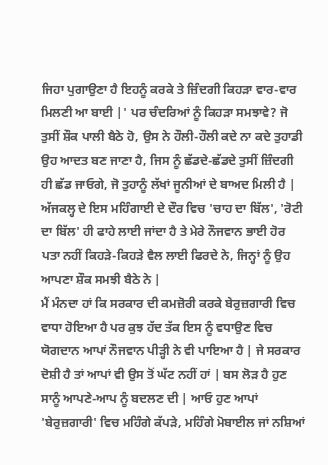ਜਿਹਾ ਪੁਗਾਉਣਾ ਹੈ ਇਹਨੂੰ ਕਰਕੇ ਤੇ ਜ਼ਿੰਦਗੀ ਕਿਹੜਾ ਵਾਰ-ਵਾਰ ਮਿਲਣੀ ਆ ਬਾਈ |' ਪਰ ਚੰਦਰਿਆਂ ਨੂੰ ਕਿਹੜਾ ਸਮਝਾਵੇ? ਜੋ ਤੁਸੀਂ ਸ਼ੌਕ ਪਾਲੀ ਬੈਠੇ ਹੋ, ਉਸ ਨੇ ਹੌਲੀ-ਹੌਲੀ ਕਦੇ ਨਾ ਕਦੇ ਤੁਹਾਡੀ ਉਹ ਆਦਤ ਬਣ ਜਾਣਾ ਹੈ, ਜਿਸ ਨੂੰ ਛੱਡਦੇ-ਛੱਡਦੇ ਤੁਸੀਂ ਜ਼ਿੰਦਗੀ ਹੀ ਛੱਡ ਜਾਓਗੇ, ਜੋ ਤੁਹਾਨੂੰ ਲੱਖਾਂ ਜੂਨੀਆਂ ਦੇ ਬਾਅਦ ਮਿਲੀ ਹੈ | ਅੱਜਕਲ੍ਹ ਦੇ ਇਸ ਮਹਿੰਗਾਈ ਦੇ ਦੌਰ ਵਿਚ 'ਚਾਹ ਦਾ ਬਿੱਲ', 'ਰੋਟੀ ਦਾ ਬਿੱਲ' ਹੀ ਫਾਹੇ ਲਾਈ ਜਾਂਦਾ ਹੈ ਤੇ ਮੇਰੇ ਨੌਜਵਾਨ ਭਾਈ ਹੋਰ ਪਤਾ ਨਹੀਂ ਕਿਹੜੇ-ਕਿਹੜੇ ਵੈਲ ਲਾਈ ਫਿਰਦੇ ਨੇ, ਜਿਨ੍ਹਾਂ ਨੂੰ ਉਹ ਆਪਣਾ ਸ਼ੌਕ ਸਮਝੀ ਬੈਠੇ ਨੇ |
ਮੈਂ ਮੰਨਦਾ ਹਾਂ ਕਿ ਸਰਕਾਰ ਦੀ ਕਮਜ਼ੋਰੀ ਕਰਕੇ ਬੇਰੁਜ਼ਗਾਰੀ ਵਿਚ ਵਾਧਾ ਹੋਇਆ ਹੈ ਪਰ ਕੁਝ ਹੱਦ ਤੱਕ ਇਸ ਨੂੰ ਵਧਾਉਣ ਵਿਚ ਯੋਗਦਾਨ ਆਪਾਂ ਨੌਜਵਾਨ ਪੀੜ੍ਹੀ ਨੇ ਵੀ ਪਾਇਆ ਹੈ | ਜੇ ਸਰਕਾਰ ਦੋਸ਼ੀ ਹੈ ਤਾਂ ਆਪਾਂ ਵੀ ਉਸ ਤੋਂ ਘੱਟ ਨਹੀਂ ਹਾਂ | ਬਸ ਲੋੜ ਹੈ ਹੁਣ ਸਾਨੂੰ ਆਪਣੇ-ਆਪ ਨੂੰ ਬਦਲਣ ਦੀ | ਆਓ ਹੁਣ ਆਪਾਂ 'ਬੇਰੁਜ਼ਗਾਰੀ' ਵਿਚ ਮਹਿੰਗੇ ਕੱਪੜੇ, ਮਹਿੰਗੇ ਮੋਬਾਈਲ ਜਾਂ ਨਸ਼ਿਆਂ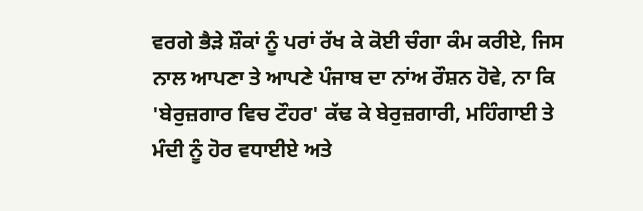ਵਰਗੇ ਭੈੜੇ ਸ਼ੌਕਾਂ ਨੂੰ ਪਰਾਂ ਰੱਖ ਕੇ ਕੋਈ ਚੰਗਾ ਕੰਮ ਕਰੀਏ, ਜਿਸ ਨਾਲ ਆਪਣਾ ਤੇ ਆਪਣੇ ਪੰਜਾਬ ਦਾ ਨਾਂਅ ਰੌਸ਼ਨ ਹੋਵੇ, ਨਾ ਕਿ 'ਬੇਰੁਜ਼ਗਾਰ ਵਿਚ ਟੌਹਰ' ਕੱਢ ਕੇ ਬੇਰੁਜ਼ਗਾਰੀ, ਮਹਿੰਗਾਈ ਤੇ ਮੰਦੀ ਨੂੰ ਹੋਰ ਵਧਾਈਏ ਅਤੇ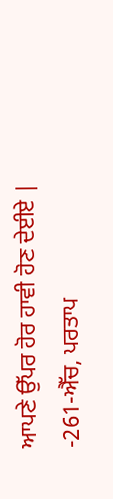ਆਪਣੇ ਉੱਪਰ ਹੋਰ ਹਾਵੀ ਹੋਣ ਦੇਈਏ |
-261-ਐੱਚ, ਪਰਤਾਪ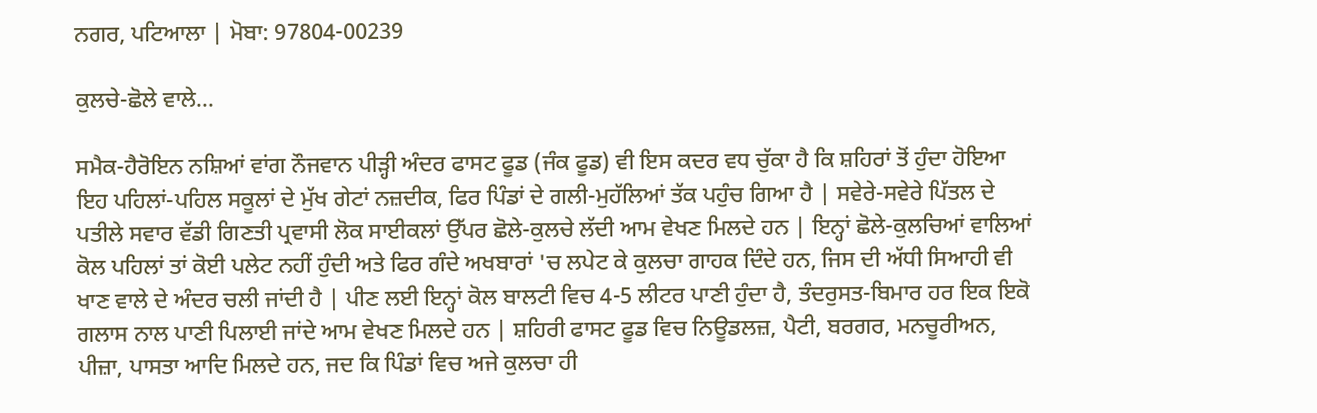ਨਗਰ, ਪਟਿਆਲਾ | ਮੋਬਾ: 97804-00239

ਕੁਲਚੇ-ਛੋਲੇ ਵਾਲੇ...

ਸਮੈਕ-ਹੈਰੋਇਨ ਨਸ਼ਿਆਂ ਵਾਂਗ ਨੌਜਵਾਨ ਪੀੜ੍ਹੀ ਅੰਦਰ ਫਾਸਟ ਫੂਡ (ਜੰਕ ਫੂਡ) ਵੀ ਇਸ ਕਦਰ ਵਧ ਚੁੱਕਾ ਹੈ ਕਿ ਸ਼ਹਿਰਾਂ ਤੋਂ ਹੁੰਦਾ ਹੋਇਆ ਇਹ ਪਹਿਲਾਂ-ਪਹਿਲ ਸਕੂਲਾਂ ਦੇ ਮੁੱਖ ਗੇਟਾਂ ਨਜ਼ਦੀਕ, ਫਿਰ ਪਿੰਡਾਂ ਦੇ ਗਲੀ-ਮੁਹੱਲਿਆਂ ਤੱਕ ਪਹੁੰਚ ਗਿਆ ਹੈ | ਸਵੇਰੇ-ਸਵੇਰੇ ਪਿੱਤਲ ਦੇ ਪਤੀਲੇ ਸਵਾਰ ਵੱਡੀ ਗਿਣਤੀ ਪ੍ਰਵਾਸੀ ਲੋਕ ਸਾਈਕਲਾਂ ਉੱਪਰ ਛੋਲੇ-ਕੁਲਚੇ ਲੱਦੀ ਆਮ ਵੇਖਣ ਮਿਲਦੇ ਹਨ | ਇਨ੍ਹਾਂ ਛੋਲੇ-ਕੁਲਚਿਆਂ ਵਾਲਿਆਂ ਕੋਲ ਪਹਿਲਾਂ ਤਾਂ ਕੋਈ ਪਲੇਟ ਨਹੀਂ ਹੁੰਦੀ ਅਤੇ ਫਿਰ ਗੰਦੇ ਅਖਬਾਰਾਂ 'ਚ ਲਪੇਟ ਕੇ ਕੁਲਚਾ ਗਾਹਕ ਦਿੰਦੇ ਹਨ, ਜਿਸ ਦੀ ਅੱਧੀ ਸਿਆਹੀ ਵੀ ਖਾਣ ਵਾਲੇ ਦੇ ਅੰਦਰ ਚਲੀ ਜਾਂਦੀ ਹੈ | ਪੀਣ ਲਈ ਇਨ੍ਹਾਂ ਕੋਲ ਬਾਲਟੀ ਵਿਚ 4-5 ਲੀਟਰ ਪਾਣੀ ਹੁੰਦਾ ਹੈ, ਤੰਦਰੁਸਤ-ਬਿਮਾਰ ਹਰ ਇਕ ਇਕੋ ਗਲਾਸ ਨਾਲ ਪਾਣੀ ਪਿਲਾਈ ਜਾਂਦੇ ਆਮ ਵੇਖਣ ਮਿਲਦੇ ਹਨ | ਸ਼ਹਿਰੀ ਫਾਸਟ ਫੂਡ ਵਿਚ ਨਿਊਡਲਜ਼, ਪੈਟੀ, ਬਰਗਰ, ਮਨਚੂਰੀਅਨ, ਪੀਜ਼ਾ, ਪਾਸਤਾ ਆਦਿ ਮਿਲਦੇ ਹਨ, ਜਦ ਕਿ ਪਿੰਡਾਂ ਵਿਚ ਅਜੇ ਕੁਲਚਾ ਹੀ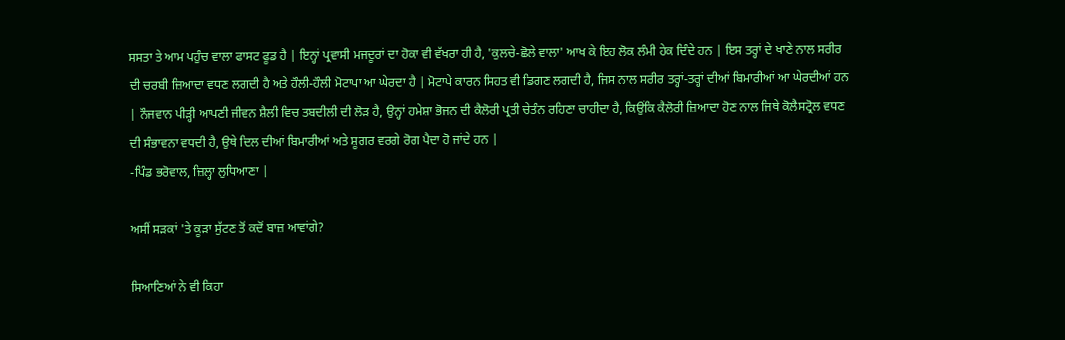ਸਸਤਾ ਤੇ ਆਮ ਪਹੁੰਚ ਵਾਲਾ ਫਾਸਟ ਫੂਡ ਹੈ | ਇਨ੍ਹਾਂ ਪ੍ਰਵਾਸੀ ਮਜਦੂਰਾਂ ਦਾ ਹੋਕਾ ਵੀ ਵੱਖਰਾ ਹੀ ਹੈ, 'ਕੁਲਚੇ-ਛੋਲੇ ਵਾਲਾ' ਆਖ ਕੇ ਇਹ ਲੋਕ ਲੰਮੀ ਹੇਕ ਦਿੰਦੇ ਹਨ | ਇਸ ਤਰ੍ਹਾਂ ਦੇ ਖਾਣੇ ਨਾਲ ਸਰੀਰ ਦੀ ਚਰਬੀ ਜ਼ਿਆਦਾ ਵਧਣ ਲਗਦੀ ਹੈ ਅਤੇ ਹੌਲੀ-ਹੌਲੀ ਮੋਟਾਪਾ ਆ ਘੇਰਦਾ ਹੈ | ਮੋਟਾਪੇ ਕਾਰਨ ਸਿਹਤ ਵੀ ਡਿਗਣ ਲਗਦੀ ਹੈ, ਜਿਸ ਨਾਲ ਸਰੀਰ ਤਰ੍ਹਾਂ-ਤਰ੍ਹਾਂ ਦੀਆਂ ਬਿਮਾਰੀਆਂ ਆ ਘੇਰਦੀਆਂ ਹਨ | ਨੌਜਵਾਨ ਪੀੜ੍ਹੀ ਆਪਣੀ ਜੀਵਨ ਸ਼ੈਲੀ ਵਿਚ ਤਬਦੀਲੀ ਦੀ ਲੋੜ ਹੈ, ਉਨ੍ਹਾਂ ਹਮੇਸ਼ਾ ਭੋਜਨ ਦੀ ਕੈਲੋਰੀ ਪ੍ਰਤੀ ਚੇਤੰਨ ਰਹਿਣਾ ਚਾਹੀਦਾ ਹੈ, ਕਿਉਂਕਿ ਕੈਲੋਰੀ ਜ਼ਿਆਦਾ ਹੋਣ ਨਾਲ ਜਿਥੇ ਕੋਲੈਸਟ੍ਰੋਲ ਵਧਣ ਦੀ ਸੰਭਾਵਨਾ ਵਧਦੀ ਹੈ, ਉਥੇ ਦਿਲ ਦੀਆਂ ਬਿਮਾਰੀਆਂ ਅਤੇ ਸ਼ੂਗਰ ਵਰਗੇ ਰੋਗ ਪੈਦਾ ਹੋ ਜਾਂਦੇ ਹਨ |
-ਪਿੰਡ ਭਰੋਵਾਲ, ਜ਼ਿਲ੍ਹਾ ਲੁਧਿਆਣਾ |

ਅਸੀਂ ਸੜਕਾਂ 'ਤੇ ਕੂੜਾ ਸੁੱਟਣ ਤੋਂ ਕਦੋਂ ਬਾਜ਼ ਆਵਾਂਗੇ?

ਸਿਆਣਿਆਂ ਨੇ ਵੀ ਕਿਹਾ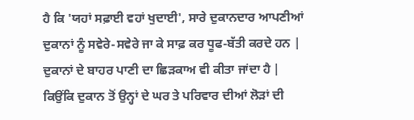ਹੈ ਕਿ 'ਯਹਾਂ ਸਫ਼ਾਈ ਵਹਾਂ ਖੁਦਾਈ', ਸਾਰੇ ਦੁਕਾਨਦਾਰ ਆਪਣੀਆਂ ਦੁਕਾਨਾਂ ਨੂੰ ਸਵੇਰੇ-ਸਵੇਰੇ ਜਾ ਕੇ ਸਾਫ਼ ਕਰ ਧੂਫ-ਬੱਤੀ ਕਰਦੇ ਹਨ | ਦੁਕਾਨਾਂ ਦੇ ਬਾਹਰ ਪਾਣੀ ਦਾ ਛਿੜਕਾਅ ਵੀ ਕੀਤਾ ਜਾਂਦਾ ਹੈ | ਕਿਉਂਕਿ ਦੁਕਾਨ ਤੋਂ ਉਨ੍ਹਾਂ ਦੇ ਘਰ ਤੇ ਪਰਿਵਾਰ ਦੀਆਂ ਲੋੜਾਂ ਦੀ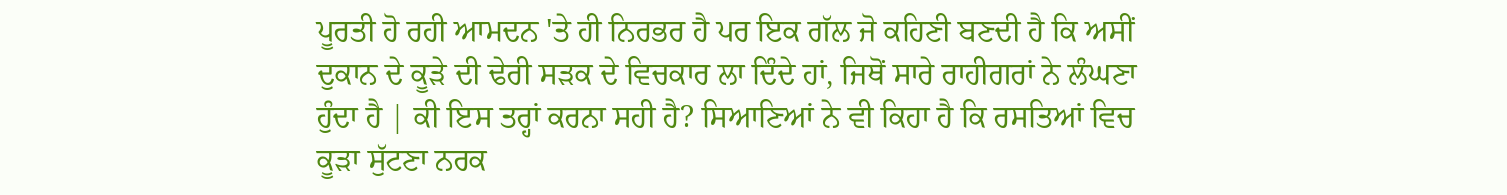ਪੂਰਤੀ ਹੋ ਰਹੀ ਆਮਦਨ 'ਤੇ ਹੀ ਨਿਰਭਰ ਹੈ ਪਰ ਇਕ ਗੱਲ ਜੋ ਕਹਿਣੀ ਬਣਦੀ ਹੈ ਕਿ ਅਸੀਂ ਦੁਕਾਨ ਦੇ ਕੂੜੇ ਦੀ ਢੇਰੀ ਸੜਕ ਦੇ ਵਿਚਕਾਰ ਲਾ ਦਿੰਦੇ ਹਾਂ, ਜਿਥੋਂ ਸਾਰੇ ਰਾਹੀਗਰਾਂ ਨੇ ਲੰਘਣਾ ਹੁੰਦਾ ਹੈ | ਕੀ ਇਸ ਤਰ੍ਹਾਂ ਕਰਨਾ ਸਹੀ ਹੈ? ਸਿਆਣਿਆਂ ਨੇ ਵੀ ਕਿਹਾ ਹੈ ਕਿ ਰਸਤਿਆਂ ਵਿਚ ਕੂੜਾ ਸੁੱਟਣਾ ਨਰਕ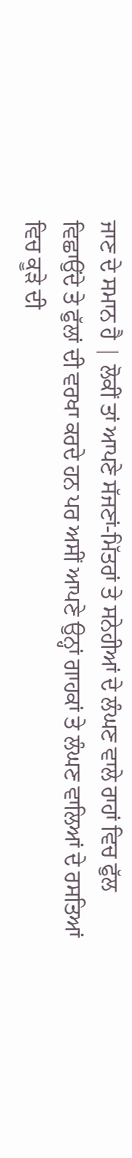ਜਾਣ ਦੇ ਸਮਾਨ ਹੈ | ਲੋਕੀਂ ਤਾਂ ਆਪਣੇ ਸੱਜਣਾਂ-ਮਿੱਤਰਾਂ ਤੇ ਸਨੇਹੀਆਂ ਦੇ ਲੰਘਣ ਵਾਲੇ ਰਾਹਾਂ ਵਿਚ ਫੁੱਲ ਵਿਛਾਉਂਦੇ ਤੇ ਫੁੱਲਾਂ ਦੀ ਵਰਖਾ ਕਰਦੇ ਹਨ ਪਰ ਅਸੀਂ ਆਪਣੇ ਉਨ੍ਹਾਂ ਗਾਹਕਾਂ ਤੇ ਲੰਘਣ ਵਾਲਿਆਂ ਦੇ ਰਸਤਿਆਂ ਵਿਚ ਕੂੜੇ ਦੀ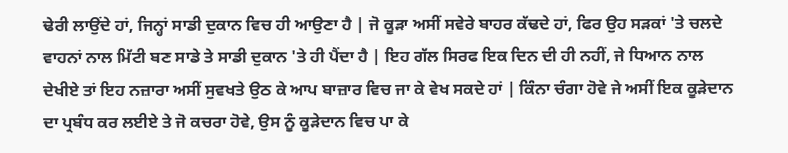ਢੇਰੀ ਲਾਉਂਦੇ ਹਾਂ, ਜਿਨ੍ਹਾਂ ਸਾਡੀ ਦੁਕਾਨ ਵਿਚ ਹੀ ਆਉਣਾ ਹੈ | ਜੋ ਕੂੜਾ ਅਸੀਂ ਸਵੇਰੇ ਬਾਹਰ ਕੱਢਦੇ ਹਾਂ, ਫਿਰ ਉਹ ਸੜਕਾਂ 'ਤੇ ਚਲਦੇ ਵਾਹਨਾਂ ਨਾਲ ਮਿੱਟੀ ਬਣ ਸਾਡੇ ਤੇ ਸਾਡੀ ਦੁਕਾਨ 'ਤੇ ਹੀ ਪੈਂਦਾ ਹੈ | ਇਹ ਗੱਲ ਸਿਰਫ ਇਕ ਦਿਨ ਦੀ ਹੀ ਨਹੀਂ, ਜੇ ਧਿਆਨ ਨਾਲ ਦੇਖੀਏ ਤਾਂ ਇਹ ਨਜ਼ਾਰਾ ਅਸੀਂ ਸੁਵਖਤੇ ਉਠ ਕੇ ਆਪ ਬਾਜ਼ਾਰ ਵਿਚ ਜਾ ਕੇ ਵੇਖ ਸਕਦੇ ਹਾਂ | ਕਿੰਨਾ ਚੰਗਾ ਹੋਵੇ ਜੇ ਅਸੀਂ ਇਕ ਕੂੜੇਦਾਨ ਦਾ ਪ੍ਰਬੰਧ ਕਰ ਲਈਏ ਤੇ ਜੋ ਕਚਰਾ ਹੋਵੇ, ਉਸ ਨੂੰ ਕੂੜੇਦਾਨ ਵਿਚ ਪਾ ਕੇ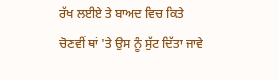ਰੱਖ ਲਈਏ ਤੇ ਬਾਅਦ ਵਿਚ ਕਿਤੇ ਚੋਣਵੀਂ ਥਾਂ 'ਤੇ ਉਸ ਨੂੰ ਸੁੱਟ ਦਿੱਤਾ ਜਾਵੇ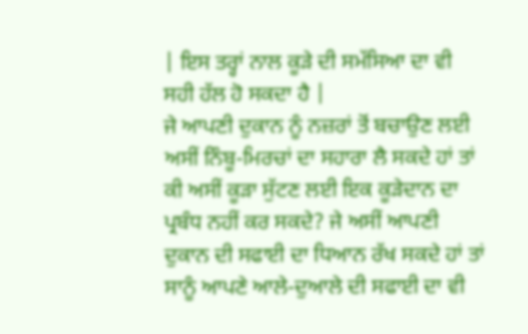| ਇਸ ਤਰ੍ਹਾਂ ਨਾਲ ਕੂੜੇ ਦੀ ਸਮੱਸਿਆ ਦਾ ਵੀ ਸਹੀ ਹੱਲ ਹੋ ਸਕਦਾ ਹੈ |
ਜੇ ਆਪਣੀ ਦੁਕਾਨ ਨੂੰ ਨਜ਼ਰਾਂ ਤੋਂ ਬਚਾਉਣ ਲਈ ਅਸੀਂ ਨਿੰਬੂ-ਮਿਰਚਾਂ ਦਾ ਸਹਾਰਾ ਲੈ ਸਕਦੇ ਹਾਂ ਤਾਂ ਕੀ ਅਸੀਂ ਕੂੜਾ ਸੁੱਟਣ ਲਈ ਇਕ ਕੂੜੇਦਾਨ ਦਾ ਪ੍ਰਬੰਧ ਨਹੀਂ ਕਰ ਸਕਦੇ? ਜੇ ਅਸੀਂ ਆਪਣੀ ਦੁਕਾਨ ਦੀ ਸਫਾਈ ਦਾ ਧਿਆਨ ਰੱਖ ਸਕਦੇ ਹਾਂ ਤਾਂ ਸਾਨੂੰ ਆਪਣੇ ਆਲੇ-ਦੁਆਲੇ ਦੀ ਸਫਾਈ ਦਾ ਵੀ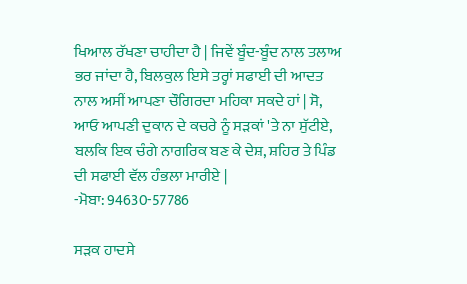ਖਿਆਲ ਰੱਖਣਾ ਚਾਹੀਦਾ ਹੈ | ਜਿਵੇਂ ਬੂੰਦ-ਬੂੰਦ ਨਾਲ ਤਲਾਅ ਭਰ ਜਾਂਦਾ ਹੈ, ਬਿਲਕੁਲ ਇਸੇ ਤਰ੍ਹਾਂ ਸਫਾਈ ਦੀ ਆਦਤ ਨਾਲ ਅਸੀਂ ਆਪਣਾ ਚੌਗਿਰਦਾ ਮਹਿਕਾ ਸਕਦੇ ਹਾਂ | ਸੋ, ਆਓ ਆਪਣੀ ਦੁਕਾਨ ਦੇ ਕਚਰੇ ਨੂੰ ਸੜਕਾਂ 'ਤੇ ਨਾ ਸੁੱਟੀਏ, ਬਲਕਿ ਇਕ ਚੰਗੇ ਨਾਗਰਿਕ ਬਣ ਕੇ ਦੇਸ਼, ਸ਼ਹਿਰ ਤੇ ਪਿੰਡ ਦੀ ਸਫਾਈ ਵੱਲ ਹੰਭਲਾ ਮਾਰੀਏ |
-ਮੋਬਾ: 94630-57786

ਸੜਕ ਹਾਦਸੇ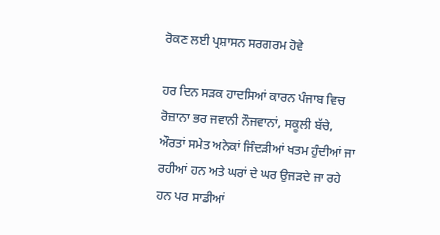ਰੋਕਣ ਲਈ ਪ੍ਰਸ਼ਾਸਨ ਸਰਗਰਮ ਹੋਵੇ

ਹਰ ਦਿਨ ਸੜਕ ਹਾਦਸਿਆਂ ਕਾਰਨ ਪੰਜਾਬ ਵਿਚ ਰੋਜ਼ਾਨਾ ਭਰ ਜਵਾਨੀ ਨੌਜਵਾਨਾਂ, ਸਕੂਲੀ ਬੱਚੇ, ਔਰਤਾਂ ਸਮੇਤ ਅਨੇਕਾਂ ਜਿੰਦੜੀਆਂ ਖਤਮ ਹੁੰਦੀਆਂ ਜਾ ਰਹੀਆਂ ਹਨ ਅਤੇ ਘਰਾਂ ਦੇ ਘਰ ਉਜੜਦੇ ਜਾ ਰਹੇ ਹਨ ਪਰ ਸਾਡੀਆਂ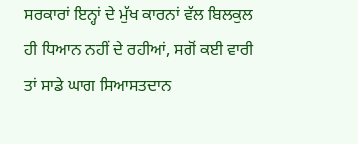ਸਰਕਾਰਾਂ ਇਨ੍ਹਾਂ ਦੇ ਮੁੱਖ ਕਾਰਨਾਂ ਵੱਲ ਬਿਲਕੁਲ ਹੀ ਧਿਆਨ ਨਹੀਂ ਦੇ ਰਹੀਆਂ, ਸਗੋਂ ਕਈ ਵਾਰੀ ਤਾਂ ਸਾਡੇ ਘਾਗ ਸਿਆਸਤਦਾਨ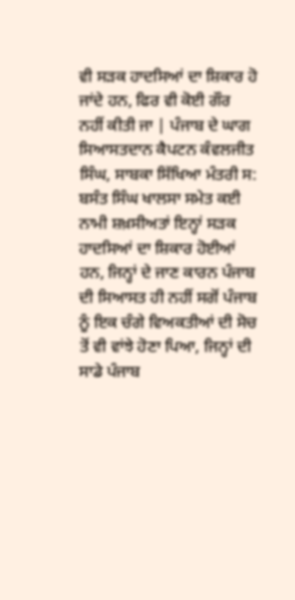ਵੀ ਸੜਕ ਹਾਦਸਿਆਂ ਦਾ ਸ਼ਿਕਾਰ ਹੋ ਜਾਂਦੇ ਹਨ, ਫਿਰ ਵੀ ਕੋਈ ਗੌਰ ਨਹੀਂ ਕੀਤੀ ਜਾ | ਪੰਜਾਬ ਦੇ ਘਾਗ ਸਿਆਸਤਦਾਨ ਕੈਪਟਨ ਕੰਵਲਜੀਤ ਸਿੰਘ, ਸਾਬਕਾ ਸਿੱਖਿਆ ਮੰਤਰੀ ਸ: ਬਸੰਤ ਸਿੰਘ ਖਾਲਸਾ ਸਮੇਤ ਕਈ ਨਾਮੀ ਸ਼ਖ਼ਸੀਅਤਾਂ ਇਨ੍ਹਾਂ ਸੜਕ ਹਾਦਸਿਆਂ ਦਾ ਸ਼ਿਕਾਰ ਹੋਈਆਂ ਹਨ, ਜਿਨ੍ਹਾਂ ਦੇ ਜਾਣ ਕਾਰਨ ਪੰਜਾਬ ਦੀ ਸਿਆਸਤ ਹੀ ਨਹੀਂ ਸਗੋਂ ਪੰਜਾਬ ਨੂੰ ਇਕ ਚੰਗੇ ਵਿਅਕਤੀਆਂ ਦੀ ਸੋਚ ਤੋਂ ਵੀ ਵਾਂਝੇ ਹੋਣਾ ਪਿਆ, ਜਿਨ੍ਹਾਂ ਦੀ ਸਾਡੇ ਪੰਜਾਬ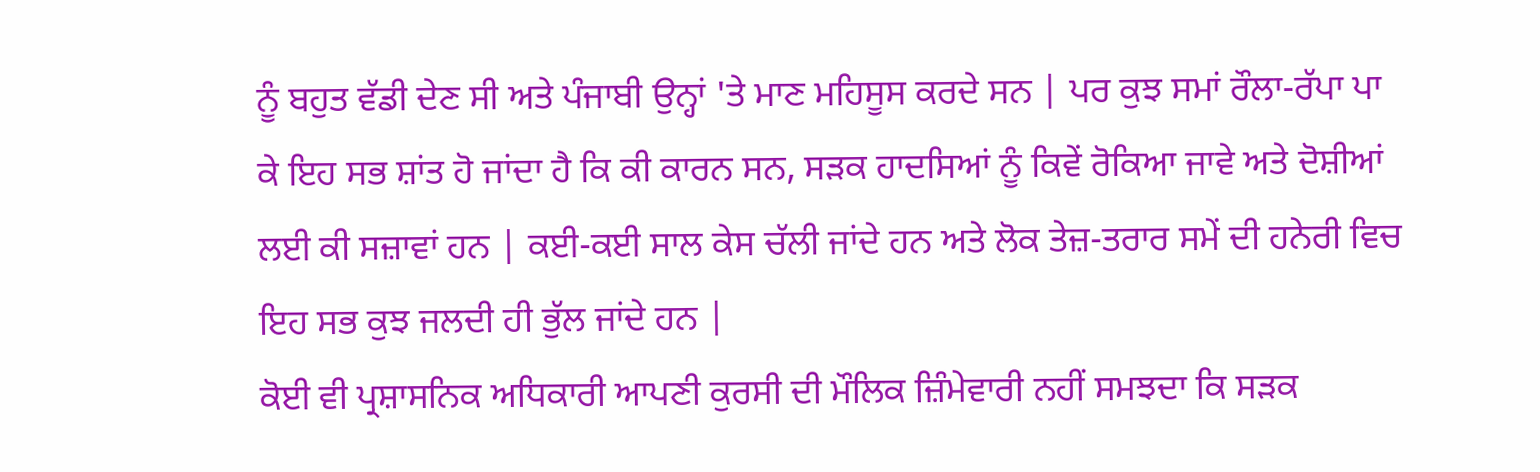ਨੂੰ ਬਹੁਤ ਵੱਡੀ ਦੇਣ ਸੀ ਅਤੇ ਪੰਜਾਬੀ ਉਨ੍ਹਾਂ 'ਤੇ ਮਾਣ ਮਹਿਸੂਸ ਕਰਦੇ ਸਨ | ਪਰ ਕੁਝ ਸਮਾਂ ਰੌਲਾ-ਰੱਪਾ ਪਾ ਕੇ ਇਹ ਸਭ ਸ਼ਾਂਤ ਹੋ ਜਾਂਦਾ ਹੈ ਕਿ ਕੀ ਕਾਰਨ ਸਨ, ਸੜਕ ਹਾਦਸਿਆਂ ਨੂੰ ਕਿਵੇਂ ਰੋਕਿਆ ਜਾਵੇ ਅਤੇ ਦੋਸ਼ੀਆਂ ਲਈ ਕੀ ਸਜ਼ਾਵਾਂ ਹਨ | ਕਈ-ਕਈ ਸਾਲ ਕੇਸ ਚੱਲੀ ਜਾਂਦੇ ਹਨ ਅਤੇ ਲੋਕ ਤੇਜ਼-ਤਰਾਰ ਸਮੇਂ ਦੀ ਹਨੇਰੀ ਵਿਚ ਇਹ ਸਭ ਕੁਝ ਜਲਦੀ ਹੀ ਭੁੱਲ ਜਾਂਦੇ ਹਨ |
ਕੋਈ ਵੀ ਪ੍ਰਸ਼ਾਸਨਿਕ ਅਧਿਕਾਰੀ ਆਪਣੀ ਕੁਰਸੀ ਦੀ ਮੌਲਿਕ ਜ਼ਿੰਮੇਵਾਰੀ ਨਹੀਂ ਸਮਝਦਾ ਕਿ ਸੜਕ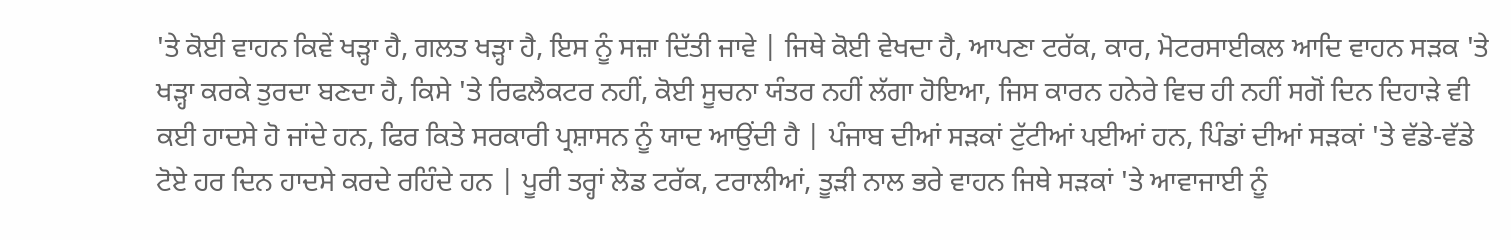'ਤੇ ਕੋਈ ਵਾਹਨ ਕਿਵੇਂ ਖੜ੍ਹਾ ਹੈ, ਗਲਤ ਖੜ੍ਹਾ ਹੈ, ਇਸ ਨੂੰ ਸਜ਼ਾ ਦਿੱਤੀ ਜਾਵੇ | ਜਿਥੇ ਕੋਈ ਵੇਖਦਾ ਹੈ, ਆਪਣਾ ਟਰੱਕ, ਕਾਰ, ਮੋਟਰਸਾਈਕਲ ਆਦਿ ਵਾਹਨ ਸੜਕ 'ਤੇ ਖੜ੍ਹਾ ਕਰਕੇ ਤੁਰਦਾ ਬਣਦਾ ਹੈ, ਕਿਸੇ 'ਤੇ ਰਿਫਲੈਕਟਰ ਨਹੀਂ, ਕੋਈ ਸੂਚਨਾ ਯੰਤਰ ਨਹੀਂ ਲੱਗਾ ਹੋਇਆ, ਜਿਸ ਕਾਰਨ ਹਨੇਰੇ ਵਿਚ ਹੀ ਨਹੀਂ ਸਗੋਂ ਦਿਨ ਦਿਹਾੜੇ ਵੀ ਕਈ ਹਾਦਸੇ ਹੋ ਜਾਂਦੇ ਹਨ, ਫਿਰ ਕਿਤੇ ਸਰਕਾਰੀ ਪ੍ਰਸ਼ਾਸਨ ਨੂੰ ਯਾਦ ਆਉਂਦੀ ਹੈ | ਪੰਜਾਬ ਦੀਆਂ ਸੜਕਾਂ ਟੁੱਟੀਆਂ ਪਈਆਂ ਹਨ, ਪਿੰਡਾਂ ਦੀਆਂ ਸੜਕਾਂ 'ਤੇ ਵੱਡੇ-ਵੱਡੇ ਟੋਏ ਹਰ ਦਿਨ ਹਾਦਸੇ ਕਰਦੇ ਰਹਿੰਦੇ ਹਨ | ਪੂਰੀ ਤਰ੍ਹਾਂ ਲੋਡ ਟਰੱਕ, ਟਰਾਲੀਆਂ, ਤੂੜੀ ਨਾਲ ਭਰੇ ਵਾਹਨ ਜਿਥੇ ਸੜਕਾਂ 'ਤੇ ਆਵਾਜਾਈ ਨੂੰ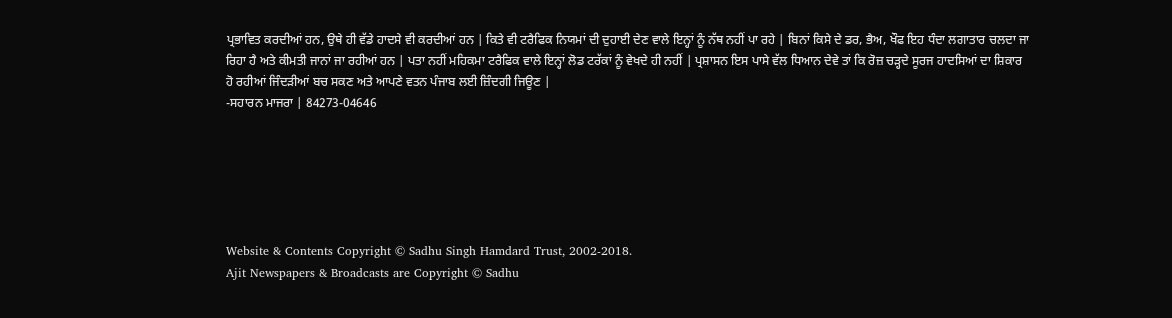ਪ੍ਰਭਾਵਿਤ ਕਰਦੀਆਂ ਹਨ, ਉਥੇ ਹੀ ਵੱਡੇ ਹਾਦਸੇ ਵੀ ਕਰਦੀਆਂ ਹਨ | ਕਿਤੇ ਵੀ ਟਰੈਫਿਕ ਨਿਯਮਾਂ ਦੀ ਦੁਹਾਈ ਦੇਣ ਵਾਲੇ ਇਨ੍ਹਾਂ ਨੂੰ ਨੱਥ ਨਹੀਂ ਪਾ ਰਹੇ | ਬਿਨਾਂ ਕਿਸੇ ਦੇ ਡਰ, ਭੈਅ, ਖੌਫ ਇਹ ਧੰਦਾ ਲਗਾਤਾਰ ਚਲਦਾ ਜਾ ਰਿਹਾ ਹੈ ਅਤੇ ਕੀਮਤੀ ਜਾਨਾਂ ਜਾ ਰਹੀਆਂ ਹਨ | ਪਤਾ ਨਹੀਂ ਮਹਿਕਮਾ ਟਰੈਫਿਕ ਵਾਲੇ ਇਨ੍ਹਾਂ ਲੋਡ ਟਰੱਕਾਂ ਨੂੰ ਵੇਖਦੇ ਹੀ ਨਹੀਂ | ਪ੍ਰਸ਼ਾਸਨ ਇਸ ਪਾਸੇ ਵੱਲ ਧਿਆਨ ਦੇਵੇ ਤਾਂ ਕਿ ਰੋਜ਼ ਚੜ੍ਹਦੇ ਸੂਰਜ ਹਾਦਸਿਆਂ ਦਾ ਸ਼ਿਕਾਰ ਹੋ ਰਹੀਆਂ ਜਿੰਦੜੀਆਂ ਬਚ ਸਕਣ ਅਤੇ ਆਪਣੇ ਵਤਨ ਪੰਜਾਬ ਲਈ ਜ਼ਿੰਦਗੀ ਜਿਊਣ |
-ਸਹਾਰਨ ਮਾਜਰਾ | 84273-04646






Website & Contents Copyright © Sadhu Singh Hamdard Trust, 2002-2018.
Ajit Newspapers & Broadcasts are Copyright © Sadhu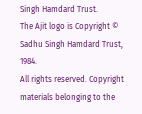Singh Hamdard Trust.
The Ajit logo is Copyright © Sadhu Singh Hamdard Trust, 1984.
All rights reserved. Copyright materials belonging to the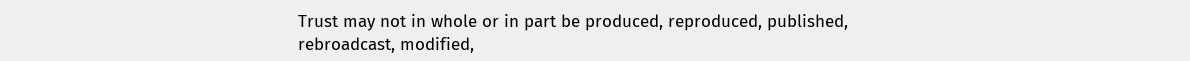Trust may not in whole or in part be produced, reproduced, published, rebroadcast, modified,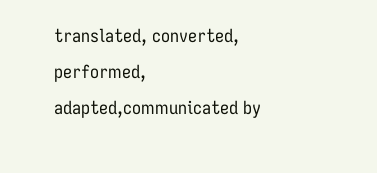translated, converted, performed, adapted,communicated by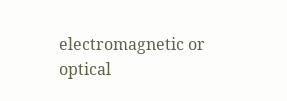electromagnetic or optical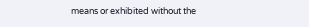means or exhibited without the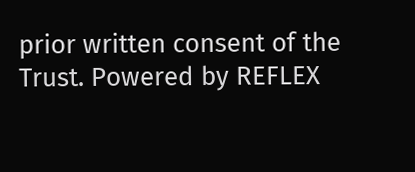prior written consent of the Trust. Powered by REFLEX